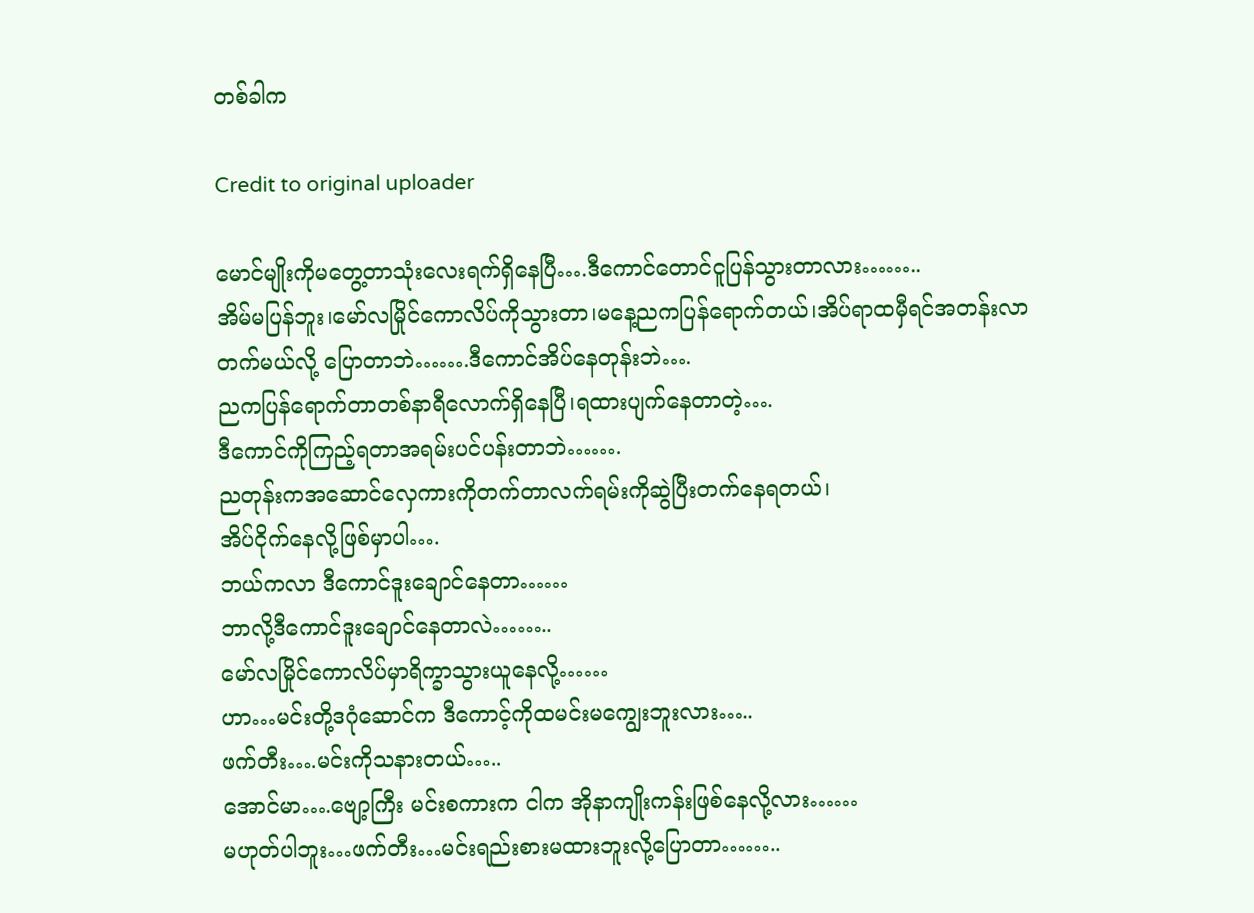တစ်ခါက

Credit to original uploader

မောင်မျိုးကိုမတွေ့တာသုံးလေးရက်ရှိနေပြီ….ဒီကောင်တောင်ငူပြန်သွားတာလား……..
အိမ်မပြန်ဘူး၊မော်လမြိုင်ကောလိပ်ကိုသွားတာ၊မနေ့ညကပြန်ရောက်တယ်၊အိပ်ရာထမှီရင်အတန်းလာ
တက်မယ်လို့ ပြောတာဘဲ…….ဒီကောင်အိပ်နေတုန်းဘဲ….
ညကပြန်ရောက်တာတစ်နာရီလောက်ရှိနေပြီ၊ရထားပျက်နေတာတဲ့….
ဒီကောင်ကိုကြည့်ရတာအရမ်းပင်ပန်းတာဘဲ…….
ညတုန်းကအဆောင်လှေကားကိုတက်တာလက်ရမ်းကိုဆွဲပြီးတက်နေရတယ်၊
အိပ်ငိုက်နေလို့ဖြစ်မှာပါ….
ဘယ်ကလာ ဒီကောင်ဒူးချောင်နေတာ……
ဘာလို့ဒီကောင်ဒူးချောင်နေတာလဲ……..
မော်လမြိုင်ကောလိပ်မှာရိက္ခာသွားယူနေလို့……
ဟာ…မင်းတို့ဒဂုံဆောင်က ဒီကောင့်ကိုထမင်းမကျွေးဘူးလား…..
ဖက်တီး….မင်းကိုသနားတယ်…..
အောင်မာ….ဗျော့ကြီး မင်းစကားက ငါက အိုနာကျိုးကန်းဖြစ်နေလို့လား……
မဟုတ်ပါဘူး…ဖက်တီး…မင်းရည်းစားမထားဘူးလို့ပြောတာ……..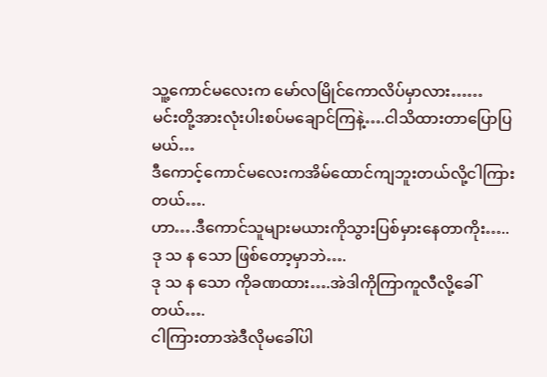သူ့ကောင်မလေးက မော်လမြိုင်ကောလိပ်မှာလား……
မင်းတို့အားလုံးပါးစပ်မချောင်ကြနဲ့….ငါသိထားတာပြောပြမယ်…
ဒီကောင့်ကောင်မလေးကအိမ်ထောင်ကျဘူးတယ်လို့ငါကြားတယ်….
ဟာ….ဒီကောင်သူများမယားကိုသွားပြစ်မှားနေတာကိုး…..
ဒု သ န သော ဖြစ်တော့မှာဘဲ….
ဒု သ န သော ကိုခဏထား….အဲဒါကိုကြာကူလီလို့ခေါ်တယ်….
ငါကြားတာအဲဒီလိုမခေါ်ပါ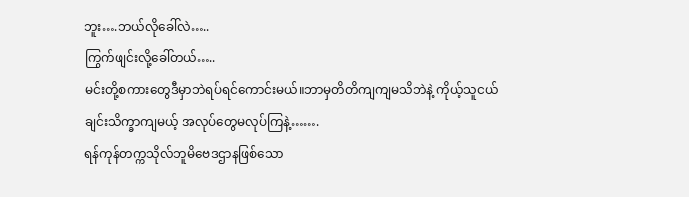ဘူး….ဘယ်လိုခေါ်လဲ…..
ကြွက်ဖျင်းလို့ခေါ်တယ်…..
မင်းတို့စကားတွေဒီမှာဘဲရပ်ရင်ကောင်းမယ်။ဘာမှတိတိကျကျမသိဘဲနဲ့ ကိုယ့်သူငယ်ချင်းသိက္ခာကျမယ့် အလုပ်တွေမလုပ်ကြနဲ့…….
ရန်ကုန်တက္ကသိုလ်ဘူမိဗေဒဌာနဖြစ်သော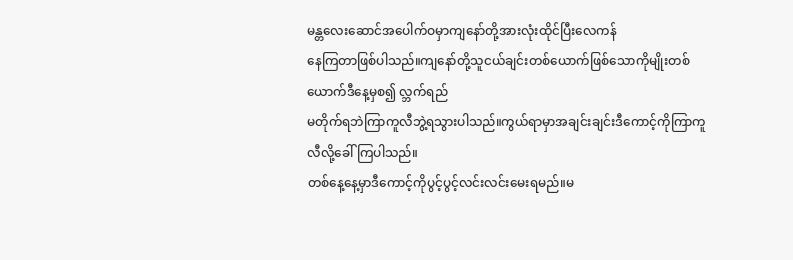မန္တလေးဆောင်အပေါက်ဝမှာကျနော်တို့အားလုံးထိုင်ပြီးလေကန်
နေကြတာဖြစ်ပါသည်။ကျနော်တို့သူငယ်ချင်းတစ်ယောက်ဖြစ်သောကိုမျိုးတစ်ယောက်ဒီနေ့မှစ၍ လ္ဘက်ရည်
မတိုက်ရဘဲကြာကူလီဘွဲ့ရသွားပါသည်။ကွယ်ရာမှာအချင်းချင်းဒီကောင့်ကိုကြာကူလီလို့ခေါ်ကြပါသည်။
တစ်နေ့နေ့မှာဒီကောင့်ကိုပွင့်ပွင့်လင်းလင်းမေးရမည်။မ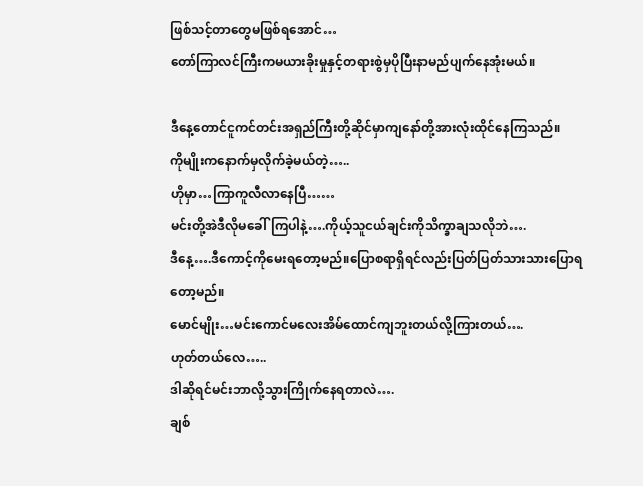ဖြစ်သင့်တာတွေမဖြစ်ရအောင်…
တော်ကြာလင်ကြီးကမယားခိုးမှုနှင့်တရားစွဲမှပိုပြီးနာမည်ပျက်နေအုံးမယ်။

ဒီနေ့တောင်ငူကင်တင်းအရှည်ကြီးတို့ဆိုင်မှာကျနော်တို့အားလုံးထိုင်နေကြသည်။
ကိုမျိုးကနောက်မှလိုက်ခဲ့မယ်တဲ့…..
ဟိုမှာ…ကြာကူလီလာနေပြီ……
မင်းတို့အဲဒီလိုမခေါ်ကြပါနဲ့….ကိုယ့်သူငယ်ချင်းကိုသိက္ခာချသလိုဘဲ….
ဒီနေ့….ဒီကောင့်ကိုမေးရတော့မည်။ပြောစရာရှိရင်လည်းပြတ်ပြတ်သားသားပြောရတော့မည်။
မောင်မျိုး…မင်းကောင်မလေးအိမ်ထောင်ကျဘူးတယ်လို့ကြားတယ်….
ဟုတ်တယ်လေ…..
ဒါဆိုရင်မင်းဘာလို့သွားကြိုက်နေရတာလဲ….
ချစ်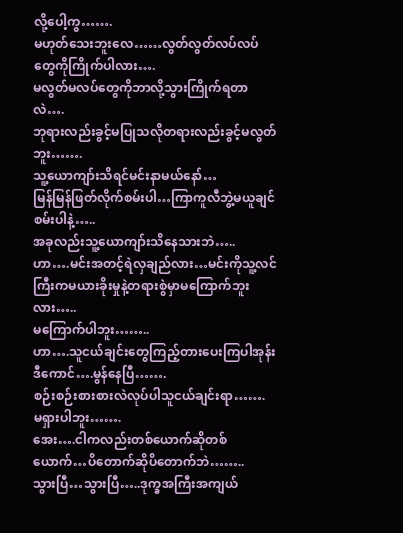လို့ပေါ့ကွ…….
မဟုတ်သေးဘူးလေ……လွတ်လွတ်လပ်လပ်တွေကိုကြိုက်ပါလား….
မလွတ်မလပ်တွေကိုဘာလို့သွားကြိုက်ရတာလဲ….
ဘုရားလည်းခွင့်မပြုသလိုတရားလည်းခွင့်မလွတ်ဘူး…….
သူ့ယောကျာ်းသိရင်မင်းနာမယ်နော်…
မြန်မြန်ဖြတ်လိုက်စမ်းပါ…ကြာကူလီဘွဲ့မယူချင်စမ်းပါနဲ့…..
အခုလည်းသူ့ယောကျာ်းသိနေသားဘဲ…..
ဟာ….မင်းအတင့်ရဲလှချည်လား…မင်းကိုသူ့လင်ကြီးကမယားခိုးမှုနဲ့တရားစွဲမှာမကြောက်ဘူးလား…..
မကြောက်ပါဘူး……..
ဟာ….သူငယ်ချင်းတွေကြည့်တားပေးကြပါအုန်း ဒီကောင်….မွန်နေပြီ…….
စဉ်းစဉ်းစားစားလဲလုပ်ပါသူငယ်ချင်းရာ…….
မရှားပါဘူး…….
အေး….ငါကလည်းတစ်ယောက်ဆိုတစ်ယောက်…ပိတောက်ဆိုပိတောက်ဘဲ……..
သွားပြီ…သွားပြီ…..ဒုက္ခအကြီးအကျယ်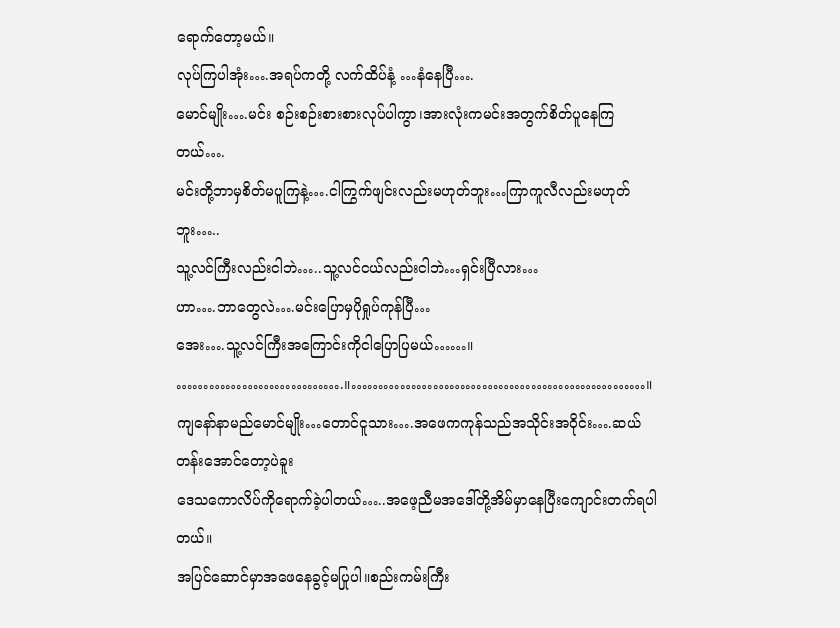ရောက်တော့မယ်။
လုပ်ကြပါအုံး….အရပ်ကတို့ လက်ထိပ်နံ့ …နံနေပြီ….
မောင်မျိုး….မင်း စဉ်းစဉ်းစားစားလုပ်ပါကွာ၊အားလုံးကမင်းအတွက်စိတ်ပူနေကြတယ်….
မင်းတို့ဘာမှစိတ်မပူကြနဲ့….ငါကြွက်ဖျင်းလည်းမဟုတ်ဘူး…ကြာကူလီလည်းမဟုတ်ဘူး…..
သူ့လင်ကြီးလည်းငါဘဲ…..သူ့လင်ငယ်လည်းငါဘဲ…ရှင်းပြီလား…
ဟာ….ဘာတွေလဲ….မင်းပြောမှပိုရှုပ်ကုန်ပြီ…
အေး….သူ့လင်ကြီးအကြောင်းကိုငါပြောပြမယ်……။
………………………….။………………………………………………။
ကျနော်နာမည်မောင်မျိုး…တောင်ငူသား….အဖေကကုန်သည်အသိုင်းအဝိုင်း….ဆယ်တန်းအောင်တော့ပဲခူး
ဒေသကောလိပ်ကိုရောက်ခဲ့ပါတယ်…..အဖေ့ညီမအဒေါ်တို့အိမ်မှာနေပြီးကျောင်းတက်ရပါတယ်။
အပြင်ဆောင်မှာအဖေနေခွင့်မပြုပါ။စည်းကမ်းကြီး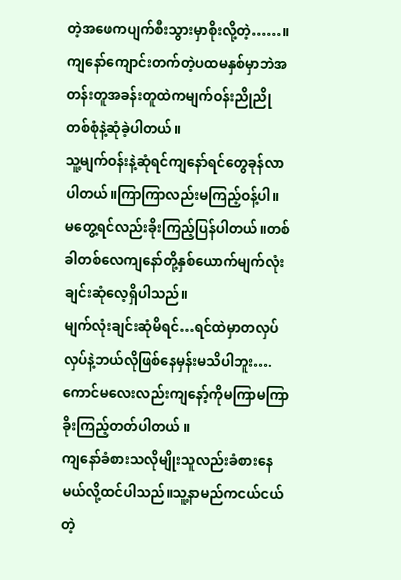တဲ့အဖေကပျက်စီးသွားမှာစိုးလို့တဲ့……။
ကျနော်ကျောင်းတက်တဲ့ပထမနှစ်မှာဘဲအတန်းတူအခန်းတူထဲကမျက်ဝန်းညိုညိုတစ်စုံနဲ့ဆုံခဲ့ပါတယ်။
သူ့မျက်ဝန်းနဲ့ဆုံရင်ကျနော်ရင်တွေခုန်လာပါတယ်။ကြာကြာလည်းမကြည့်ဝန့်ပါ။
မတွေ့ရင်လည်းခိုးကြည့်ပြန်ပါတယ်။တစ်ခါတစ်လေကျနော်တို့နှစ်ယောက်မျက်လုံးချင်းဆုံလေ့ရှိပါသည်။
မျက်လုံးချင်းဆုံမိရင်…ရင်ထဲမှာတလှပ်လှပ်နဲ့ဘယ်လိုဖြစ်နေမှန်းမသိပါဘူး….
ကောင်မလေးလည်းကျနော့်ကိုမကြာမကြာခိုးကြည့်တတ်ပါတယ် ။
ကျနော်ခံစားသလိုမျိုးသူလည်းခံစားနေမယ်လို့ထင်ပါသည်။သူ့နာမည်ကငယ်ငယ်တဲ့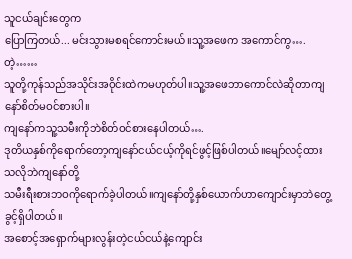သူငယ်ချင်းတွေက
ပြောကြတယ်... မင်းသွားမစရင်ကောင်းမယ်။သူ့အဖေက အကောင်ကွ….တဲ့……
သူတို့ကုန်သည်အသိုင်းအဝိုင်းထဲကမဟုတ်ပါ။သူ့အဖေဘာကောင်လဲဆိုတာကျနော်စိတ်မဝင်စားပါ။
ကျနော်ကသူ့သမီးကိုဘဲစိတ်ဝင်စားနေပါတယ်….
ဒုတိယနှစ်ကိုရောက်တော့ကျနော်ငယ်ငယ့်ကိုရင်ဖွင့်ဖြစ်ပါတယ်။မျော်လင့်ထားသလိုဘဲကျနော်တို့
သမီးရီးစားဘဝကိုရောက်ခဲ့ပါတယ်။ကျနော်တို့နှစ်ယောက်ဟာကျောင်းမှာဘဲတွေ့ခွင့်ရှိပါတယ်။
အစောင့်အရှောက်များလွန်းတဲ့ငယ်ငယ်နဲ့ကျောင်း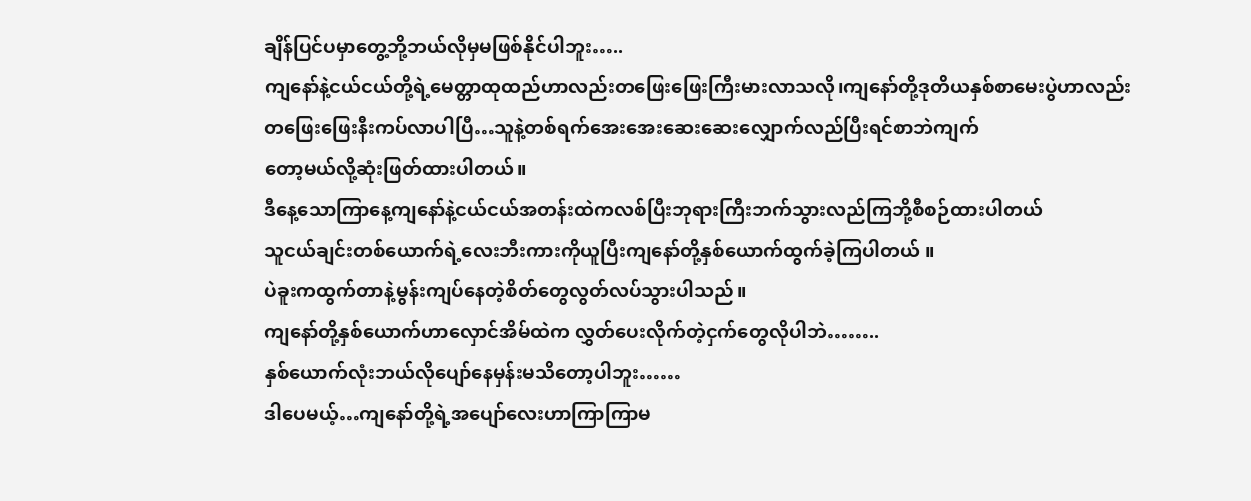ချိန်ပြင်ပမှာတွေ့ဘို့ဘယ်လိုမှမဖြစ်နိုင်ပါဘူး…..
ကျနော်နဲ့ငယ်ငယ်တို့ရဲ့မေတ္တာထုထည်ဟာလည်းတဖြေးဖြေးကြီးမားလာသလို၊ကျနော်တို့ဒုတိယနှစ်စာမေးပွဲဟာလည်း
တဖြေးဖြေးနီးကပ်လာပါပြီ…သူနဲ့တစ်ရက်အေးအေးဆေးဆေးလျှောက်လည်ပြီးရင်စာဘဲကျက်
တော့မယ်လို့ဆုံးဖြတ်ထားပါတယ်။
ဒီနေ့သောကြာနေ့ကျနော်နဲ့ငယ်ငယ်အတန်းထဲကလစ်ပြီးဘုရားကြီးဘက်သွားလည်ကြဘို့စီစဉ်ထားပါတယ်
သူငယ်ချင်းတစ်ယောက်ရဲ့လေးဘီးကားကိုယူပြီးကျနော်တို့နှစ်ယောက်ထွက်ခဲ့ကြပါတယ် ။
ပဲခူးကထွက်တာနဲ့မွန်းကျပ်နေတဲ့စိတ်တွေလွတ်လပ်သွားပါသည်။
ကျနော်တို့နှစ်ယောက်ဟာလှောင်အိမ်ထဲက လွှတ်ပေးလိုက်တဲ့ငှက်တွေလိုပါဘဲ……..
နှစ်ယောက်လုံးဘယ်လိုပျော်နေမှန်းမသိတော့ပါဘူး……
ဒါပေမယ့်…ကျနော်တို့ရဲ့အပျော်လေးဟာကြာကြာမ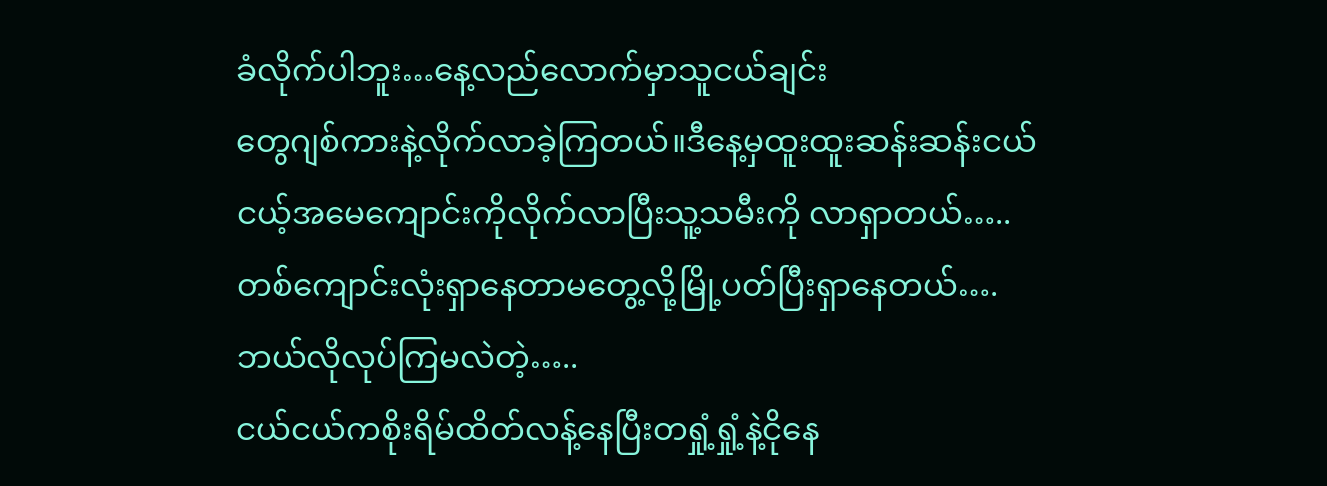ခံလိုက်ပါဘူး…နေ့လည်လောက်မှာသူငယ်ချင်း
တွေဂျစ်ကားနဲ့လိုက်လာခဲ့ကြတယ်။ဒီနေ့မှထူးထူးဆန်းဆန်းငယ်ငယ့်အမေကျောင်းကိုလိုက်လာပြီးသူ့သမီးကို လာရှာတယ်…..
တစ်ကျောင်းလုံးရှာနေတာမတွေ့လို့မြို့ပတ်ပြီးရှာနေတယ်….ဘယ်လိုလုပ်ကြမလဲတဲ့…..
ငယ်ငယ်ကစိုးရိမ်ထိတ်လန့်နေပြီးတရှုံ့ရှုံ့နဲ့ငိုနေ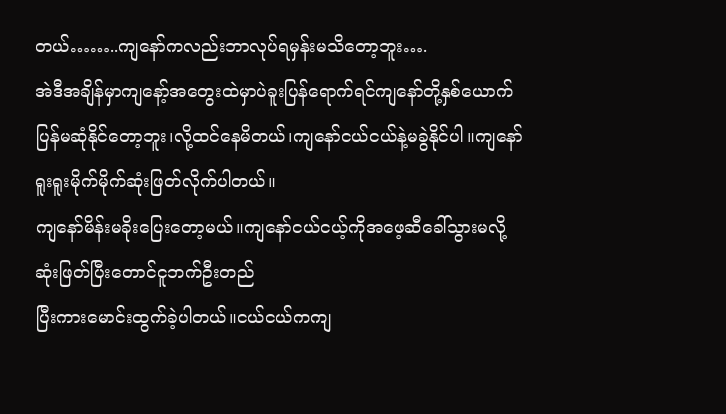တယ်……..ကျနော်ကလည်းဘာလုပ်ရမှန်းမသိတော့ဘူး….
အဲဒီအချိန်မှာကျနော့်အတွေးထဲမှာပဲခူးပြန်ရောက်ရင်ကျနော်တို့နှစ်ယောက်ပြန်မဆုံနိုင်တော့ဘူး၊လို့ထင်နေမိတယ်၊ကျနော်ငယ်ငယ်နဲ့မခွဲနိုင်ပါ။ကျနော်ရူးရူးမိုက်မိုက်ဆုံးဖြတ်လိုက်ပါတယ်။
ကျနော်မိန်းမခိုးပြေးတော့မယ်။ကျနော်ငယ်ငယ့်ကိုအဖေ့ဆီခေါ်သွားမလို့ဆုံးဖြတ်ပြီးတောင်ငူဘက်ဦးတည်
ပြီးကားမောင်းထွက်ခဲ့ပါတယ်။ငယ်ငယ်ကကျ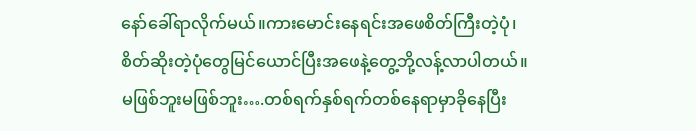နော်ခေါ်ရာလိုက်မယ်။ကားမောင်းနေရင်းအဖေစိတ်ကြီးတဲ့ပုံ၊
စိတ်ဆိုးတဲ့ပုံတွေမြင်ယောင်ပြီးအဖေနဲ့တွေ့ဘို့လန့်လာပါတယ်။
မဖြစ်ဘူးမဖြစ်ဘူး….တစ်ရက်နှစ်ရက်တစ်နေရာမှာခိုနေပြီး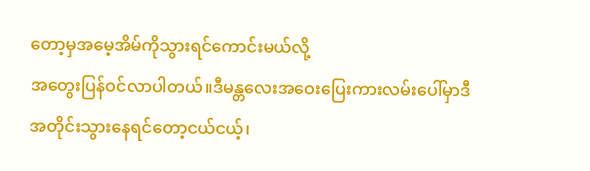တော့မှအမေ့အိမ်ကိုသွားရင်ကောင်းမယ်လို့
အတွေးပြန်ဝင်လာပါတယ်။ဒီမန္တလေးအဝေးပြေးကားလမ်းပေါ်မှာဒီအတိုင်းသွားနေရင်တော့ငယ်ငယ့်၊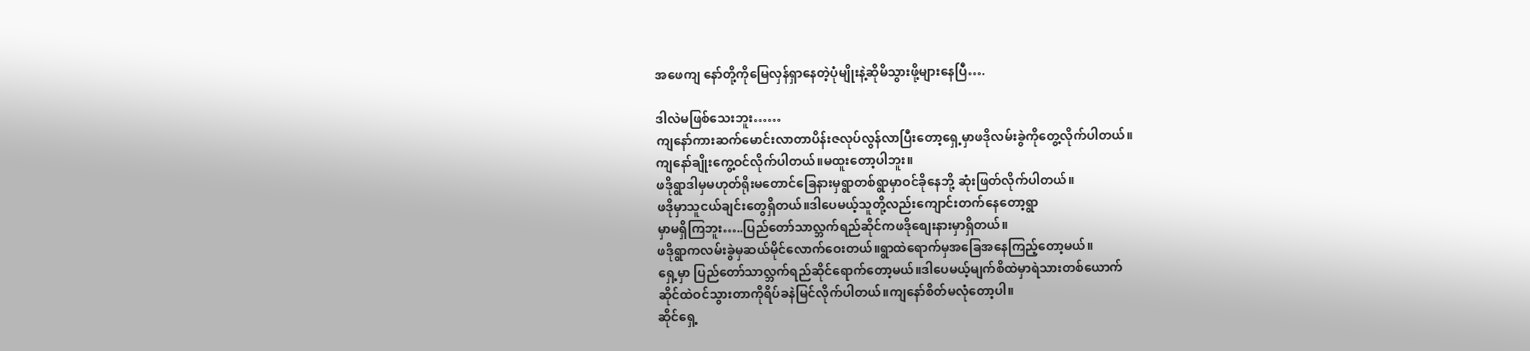အဖေကျ နော်တို့ကိုမြေလှန်ရှာနေတဲ့ပုံမျိုးနဲ့ဆိုမိသွားဖို့များနေပြီ….

ဒါလဲမဖြစ်သေးဘူး……
ကျနော်ကားဆက်မောင်းလာတာပိန်းဇလုပ်လွန်လာပြီးတော့ရှေ့မှာဖဒိုလမ်းခွဲကိုတွေ့လိုက်ပါတယ်။
ကျနော်ချိုးကွေ့ဝင်လိုက်ပါတယ်။မထူးတော့ပါဘူး။
ဖဒိုရွာဒါမှမဟုတ်ရိုးမတောင်ခြေနားမှရွာတစ်ရွာမှာဝင်ခိုနေဘို့ ဆုံးဖြတ်လိုက်ပါတယ်။
ဖဒိုမှာသူငယ်ချင်းတွေရှိတယ်။ဒါပေမယ့်သူတို့လည်းကျောင်းတက်နေတော့ရွာ
မှာမရှိကြဘူး…..ပြည်တော်သာလ္ဘက်ရည်ဆိုင်ကဖဒိုစျေးနားမှာရှိတယ်။
ဖဒိုရွာကလမ်းခွဲမှဆယ်မိုင်လောက်ဝေးတယ်။ရွာထဲရောက်မှအခြေအနေကြည့်တော့မယ်။
ရှေ့မှာ ပြည်တော်သာလ္ဘက်ရည်ဆိုင်ရောက်တော့မယ်။ဒါပေမယ့်မျက်စိထဲမှာရဲသားတစ်ယောက်
ဆိုင်ထဲဝင်သွားတာကိုရိပ်ခနဲမြင်လိုက်ပါတယ်။ကျနော်စိတ်မလုံတော့ပါ။
ဆိုင်ရှေ့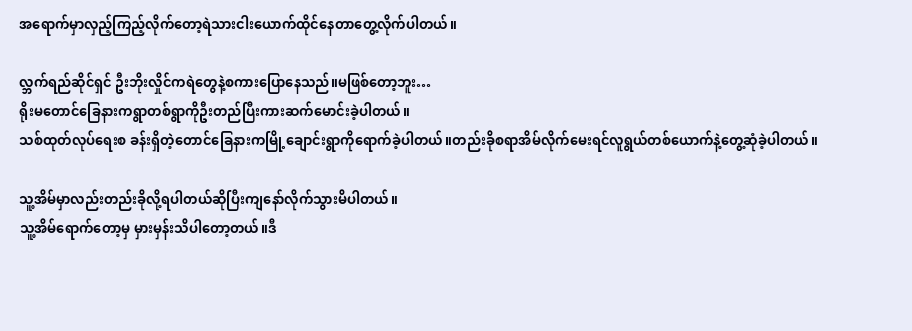အရောက်မှာလှည့်ကြည့်လိုက်တော့ရဲသားငါးယောက်ထိုင်နေတာတွေ့လိုက်ပါတယ်။

လ္ဘက်ရည်ဆိုင်ရှင် ဦးဘိုးလှိုင်ကရဲတွေနဲ့စကားပြောနေသည်။မဖြစ်တော့ဘူး…
ရိုးမတောင်ခြေနားကရွာတစ်ရွာကိုဦးတည်ပြီးကားဆက်မောင်းခဲ့ပါတယ်။
သစ်ထုတ်လုပ်ရေးစ ခန်းရှိတဲ့တောင်ခြေနားကမြို့ချောင်းရွာကိုရောက်ခဲ့ပါတယ်။တည်းခိုစရာအိမ်လိုက်မေးရင်လူရွယ်တစ်ယောက်နဲ့တွေ့ဆုံခဲ့ပါတယ်။

သူ့အိမ်မှာလည်းတည်းခိုလို့ရပါတယ်ဆိုပြီးကျနော်လိုက်သွားမိပါတယ်။
သူ့အိမ်ရောက်တော့မှ မှားမှန်းသိပါတော့တယ်။ဒီ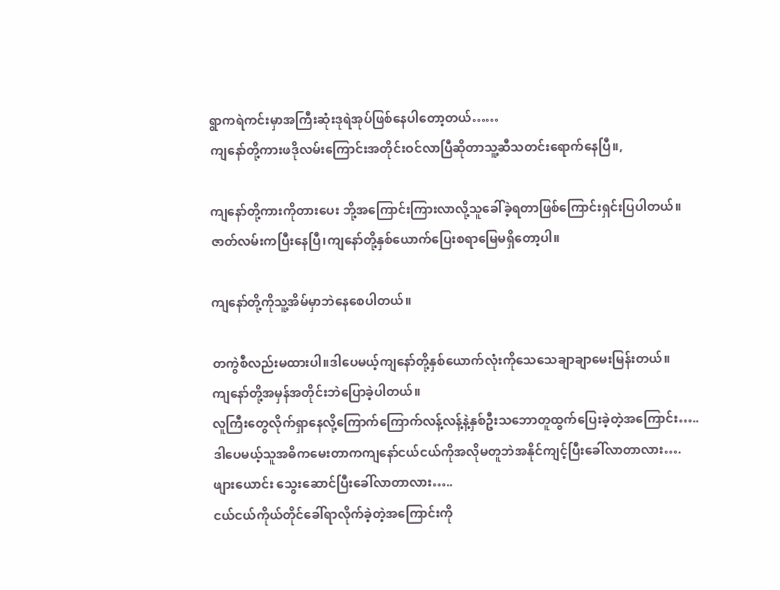ရွာကရဲကင်းမှာအကြီးဆုံးဒုရဲအုပ်ဖြစ်နေပါတော့တယ်……
ကျနော်တို့ကားဖဒိုလမ်းကြောင်းအတိုင်းဝင်လာပြီဆိုတာသူ့ဆီသတင်းရောက်နေပြီ။,

ကျနော်တို့ကားကိုတားပေး ဘို့အကြောင်းကြားလာလို့သူခေါ်ခဲ့ရတာဖြစ်ကြောင်းရှင်းပြပါတယ်။
ဇာတ်လမ်းကပြီးနေပြီ၊ကျနော်တို့နှစ်ယောက်ပြေးစရာမြေမရှိတော့ပါ။

ကျနော်တို့ကိုသူ့အိမ်မှာဘဲနေစေပါတယ်။

တကွဲစီလည်းမထားပါ။ဒါပေမယ့်ကျနော်တို့နှစ်ယောက်လုံးကိုသေသေချာချာမေးမြန်းတယ်။
ကျနော်တို့အမှန်အတိုင်းဘဲပြောခဲ့ပါတယ်။
လူကြီးတွေလိုက်ရှာနေလို့ကြောက်ကြောက်လန့်လန့်နဲ့နှစ်ဦးသဘောတူထွက်ပြေးခဲ့တဲ့အကြောင်း…..
ဒါပေမယ့်သူအဓိကမေးတာကကျနော်ငယ်ငယ်ကိုအလိုမတူဘဲအနိုင်ကျင့်ပြီးခေါ်လာတာလား….
ဖျားယောင်း သွေးဆောင်ပြီးခေါ်လာတာလား…..
ငယ်ငယ်ကိုယ်တိုင်ခေါ်ရာလိုက်ခဲ့တဲ့အကြောင်းကို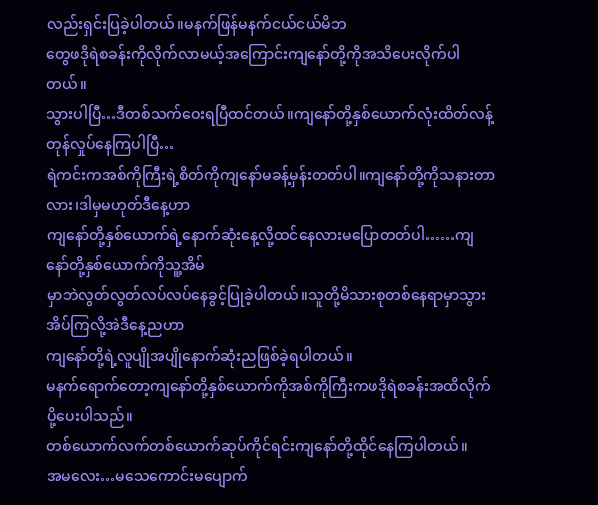လည်းရှင်းပြခဲ့ပါတယ်။မနက်ဖြန်မနက်ငယ်ငယ်မိဘ
တွေဖဒိုရဲစခန်းကိုလိုက်လာမယ့်အကြောင်းကျနော်တို့ကိုအသိပေးလိုက်ပါတယ်။
သွားပါပြီ…ဒီတစ်သက်ဝေးရပြီထင်တယ်။ကျနော်တို့နှစ်ယောက်လုံးထိတ်လန့်တုန်လှုပ်နေကြပါပြီ…
ရဲကင်းကအစ်ကိုကြီးရဲ့စိတ်ကိုကျနော်မခန့်မှန်းတတ်ပါ။ကျနော်တို့ကိုသနားတာလား၊ဒါမှမဟုတ်ဒီနေ့ဟာ
ကျနော်တို့နှစ်ယောက်ရဲ့နောက်ဆုံးနေ့လို့ထင်နေလားမပြောတတ်ပါ……ကျနော်တို့နှစ်ယောက်ကိုသူ့အိမ်
မှာဘဲလွတ်လွတ်လပ်လပ်နေခွင့်ပြုခဲ့ပါတယ်။သူတို့မိသားစုတစ်နေရာမှာသွားအိပ်ကြလို့အဲဒီနေ့ညဟာ
ကျနော်တို့ရဲ့လူပျိုအပျိုနောက်ဆုံးညဖြစ်ခဲ့ရပါတယ်။
မနက်ရောက်တော့ကျနော်တို့နှစ်ယောက်ကိုအစ်ကိုကြီးကဖဒိုရဲစခန်းအထိလိုက်ပို့ပေးပါသည်။
တစ်ယောက်လက်တစ်ယောက်ဆုပ်ကိုင်ရင်းကျနော်တို့ထိုင်နေကြပါတယ်။
အမလေး…မသေကောင်းမပျောက်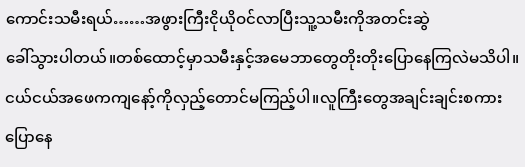ကောင်းသမီးရယ်……အဖွားကြီးငိုယိုဝင်လာပြီးသူ့သမီးကိုအတင်းဆွဲ
ခေါ်သွားပါတယ်။တစ်ထောင့်မှာသမီးနှင့်အမေဘာတွေတိုးတိုးပြောနေကြလဲမသိပါ။
ငယ်ငယ်အဖေကကျနော့်ကိုလှည့်တောင်မကြည့်ပါ။လူကြီးတွေအချင်းချင်းစကားပြောနေ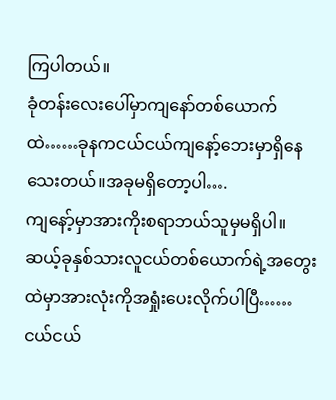ကြပါတယ်။
ခုံတန်းလေးပေါ်မှာကျနော်တစ်ယောက်ထဲ……ခုနကငယ်ငယ်ကျနော့်ဘေးမှာရှိနေသေးတယ်။အခုမရှိတော့ပါ….
ကျနော့်မှာအားကိုးစရာဘယ်သူမှမရှိပါ။ဆယ့်ခုနှစ်သားလူငယ်တစ်ယောက်ရဲ့အတွေးထဲမှာအားလုံးကိုအရှုံးပေးလိုက်ပါပြီ……
ငယ်ငယ်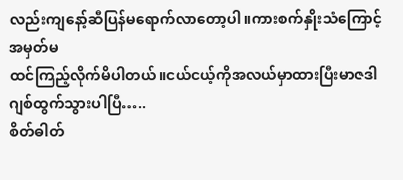လည်းကျနော့်ဆီပြန်မရောက်လာတော့ပါ။ကားစက်နှိုးသံကြောင့်အမှတ်မ
ထင်ကြည့်လိုက်မိပါတယ်။ငယ်ငယ့်ကိုအလယ်မှာထားပြီးမာဇဒါဂျစ်ထွက်သွားပါပြီ…..
စိတ်ဓါတ်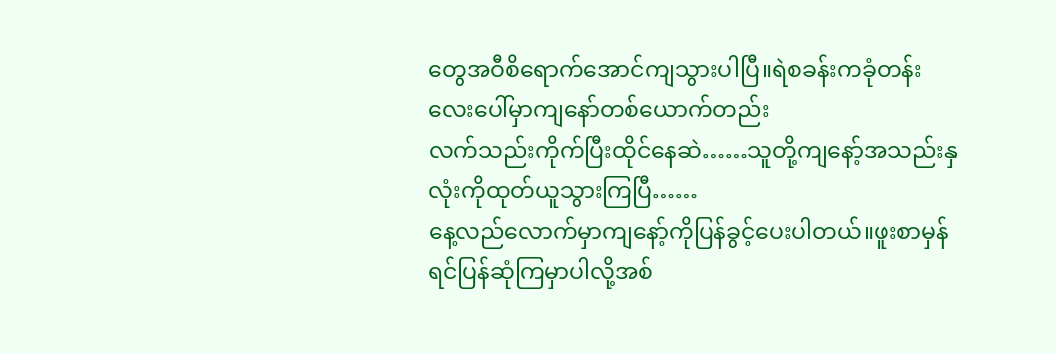တွေအဝီစိရောက်အောင်ကျသွားပါပြီ။ရဲစခန်းကခုံတန်းလေးပေါ်မှာကျနော်တစ်ယောက်တည်း
လက်သည်းကိုက်ပြီးထိုင်နေဆဲ……သူတို့ကျနော့်အသည်းနှလုံးကိုထုတ်ယူသွားကြပြီ……
နေ့လည်လောက်မှာကျနော့်ကိုပြန်ခွင့်ပေးပါတယ်။ဖူးစာမှန်ရင်ပြန်ဆုံကြမှာပါလို့အစ်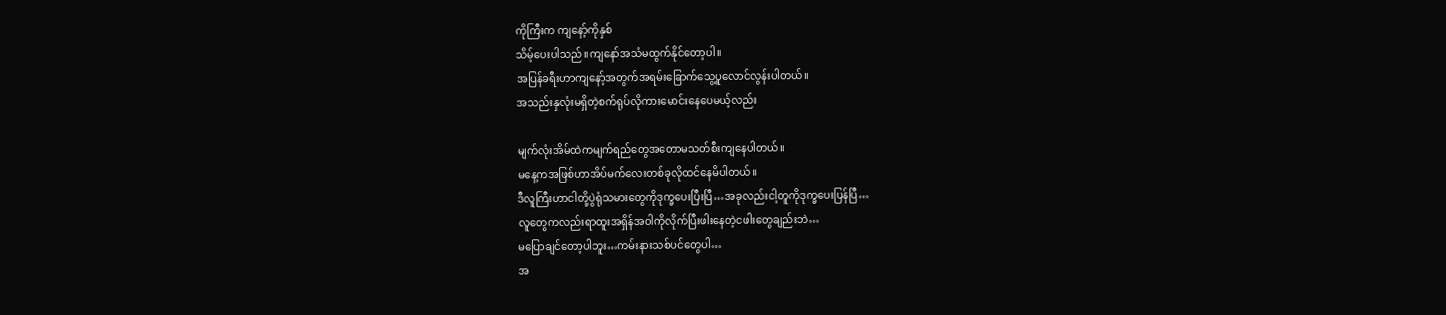ကိုကြီးက ကျနော့်ကိုနှစ်
သိမ့်ပေးပါသည်။ကျနော်အသံမထွက်နိုင်တော့ပါ။
အပြန်ခရီးဟာကျနော့်အတွက်အရမ်းခြောက်သွေ့ပူလောင်လွန်းပါတယ်။
အသည်းနှလုံးမရှိတဲ့စက်ရုပ်လိုကားမောင်းနေပေမယ့်လည်း

မျက်လုံးအိမ်ထဲကမျက်ရည်တွေအတောမသတ်စီးကျနေပါတယ်။
မနေ့ကအဖြစ်ဟာအိပ်မက်လေးတစ်ခုလိုထင်နေမိပါတယ်။
ဒီလူကြီးဟာငါတို့ပွဲရုံသမားတွေကိုဒုက္ခပေးပြီးပြီ…အခုလည်းငါ့တူကိုဒုက္ခပေးပြန်ပြီ…
လူတွေကလည်းရာထူးအရှိန်အဝါကိုလိုက်ပြီးဖါးနေတဲ့ငဖါးတွေချည်းဘဲ…
မပြောချင်တော့ပါဘူး…ကမ်းနားသစ်ပင်တွေပါ…
အ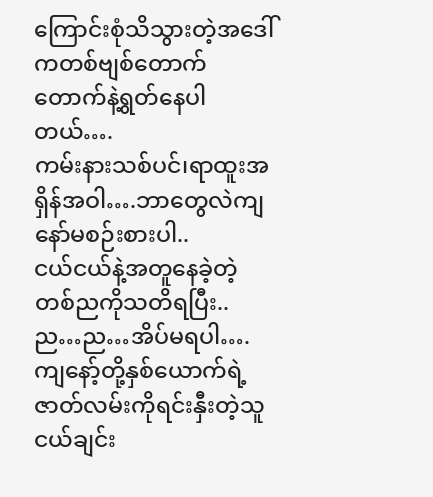ကြောင်းစုံသိသွားတဲ့အဒေါ်ကတစ်ဗျစ်တောက်တောက်နဲ့ရွတ်နေပါတယ်….
ကမ်းနားသစ်ပင်၊ရာထူးအရှိန်အဝါ….ဘာတွေလဲကျနော်မစဉ်းစားပါ..
ငယ်ငယ်နဲ့အတူနေခဲ့တဲ့တစ်ညကိုသတိရပြီး..ည…ည…အိပ်မရပါ….
ကျနော့်တို့နှစ်ယောက်ရဲ့ဇာတ်လမ်းကိုရင်းနှီးတဲ့သူငယ်ချင်း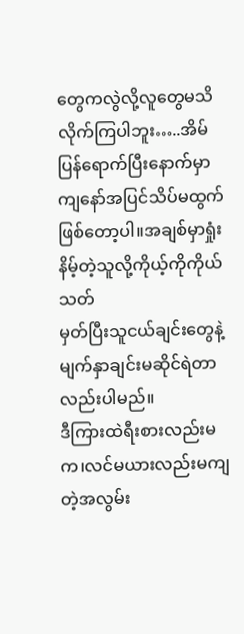တွေကလွဲလို့လူတွေမသိလိုက်ကြပါဘူး…..အိမ်
ပြန်ရောက်ပြီးနောက်မှာကျနော်အပြင်သိပ်မထွက်ဖြစ်တော့ပါ။အချစ်မှာရှုံးနိမ့်တဲ့သူလို့ကိုယ့်ကိုကိုယ်သတ်
မှတ်ပြီးသူငယ်ချင်းတွေနဲ့မျက်နှာချင်းမဆိုင်ရဲတာလည်းပါမည်။
ဒီကြားထဲရီးစားလည်းမက၊လင်မယားလည်းမကျတဲ့အလွမ်း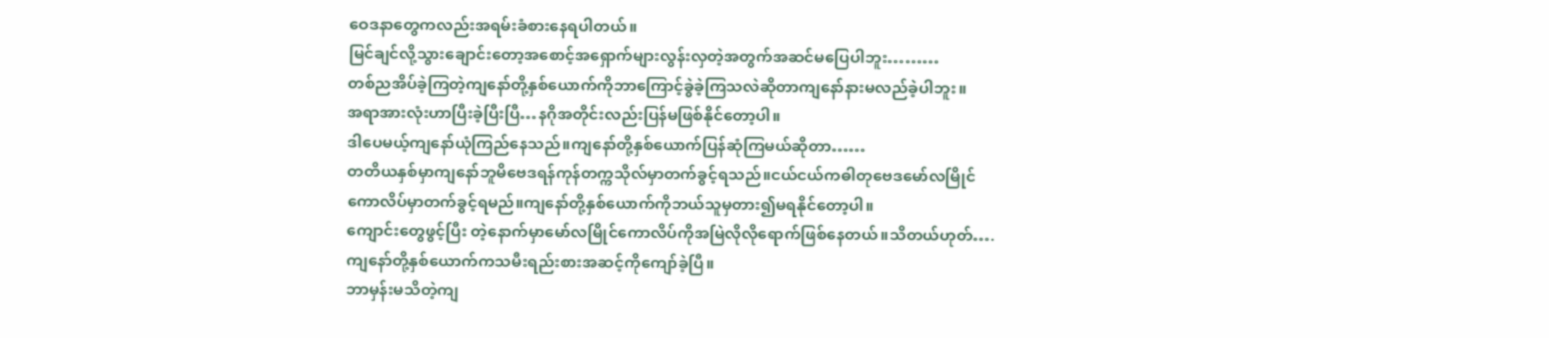ဝေဒနာတွေကလည်းအရမ်းခံစားနေရပါတယ်။
မြင်ချင်လို့သွားချောင်းတော့အစောင့်အရှောက်များလွန်းလှတဲ့အတွက်အဆင်မပြေပါဘူး………
တစ်ညအိပ်ခဲ့ကြတဲ့ကျနော်တို့နှစ်ယောက်ကိုဘာကြောင့်ခွဲခဲ့ကြသလဲဆိုတာကျနော်နားမလည်ခဲ့ပါဘူး။
အရာအားလုံးဟာပြီးခဲ့ပြီးပြီ…နဂိုအတိုင်းလည်းပြန်မဖြစ်နိုင်တော့ပါ။
ဒါပေမယ့်ကျနော်ယုံကြည်နေသည်။ကျနော်တို့နှစ်ယောက်ပြန်ဆုံကြမယ်ဆိုတာ……
တတိယနှစ်မှာကျနော်ဘူမိဗေဒရန်ကုန်တက္ကသိုလ်မှာတက်ခွင့်ရသည်။ငယ်ငယ်ကဓါတုဗေဒမော်လမြိုင်
ကောလိပ်မှာတက်ခွင့်ရမည်။ကျနော်တို့နှစ်ယောက်ကိုဘယ်သူမှတား၍မရနိုင်တော့ပါ။
ကျောင်းတွေဖွင့်ပြီး တဲ့နောက်မှာမော်လမြိုင်ကောလိပ်ကိုအမြဲလိုလိုရောက်ဖြစ်နေတယ်။သိတယ်ဟုတ်….
ကျနော်တို့နှစ်ယောက်ကသမီးရည်းစားအဆင့်ကိုကျော်ခဲ့ပြီ။
ဘာမှန်းမသိတဲ့ကျ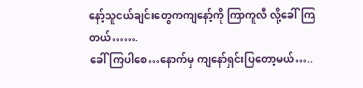နော့်သူငယ်ချင်းတွေကကျနော့်ကို ကြာကူလီ လို့ခေါ်ကြတယ်…….
ခေါ်ကြပါစေ…နောက်မှ ကျနော်ရှင်းပြတော့မယ်…..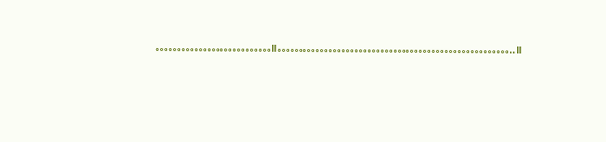………………………။………………………………………………..။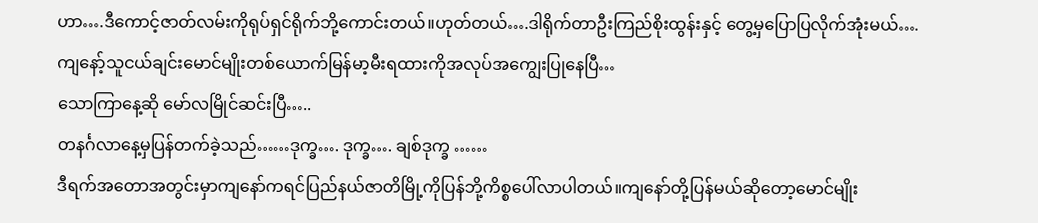ဟာ….ဒီကောင့်ဇာတ်လမ်းကိုရုပ်ရှင်ရိုက်ဘို့ကောင်းတယ်။ဟုတ်တယ်….ဒါရိုက်တာဦးကြည်စိုးထွန်းနှင့် တွေ့မှပြောပြလိုက်အုံးမယ်….
ကျနော့်သူငယ်ချင်းမောင်မျိုးတစ်ယောက်မြန်မာ့မီးရထားကိုအလုပ်အကျွေးပြုနေပြီ…
သောကြာနေ့ဆို မော်လမြိုင်ဆင်းပြီ…..
တနင်္ဂလာနေ့မှပြန်တက်ခဲ့သည်……ဒုက္ခ…. ဒုက္ခ…. ချစ်ဒုက္ခ ……
ဒီရက်အတောအတွင်းမှာကျနော်ကရင်ပြည်နယ်ဇာတိမြို့ကိုပြန်ဘို့ကိစ္စပေါ်လာပါတယ်။ကျနော်တို့ပြန်မယ်ဆိုတော့မောင်မျိုး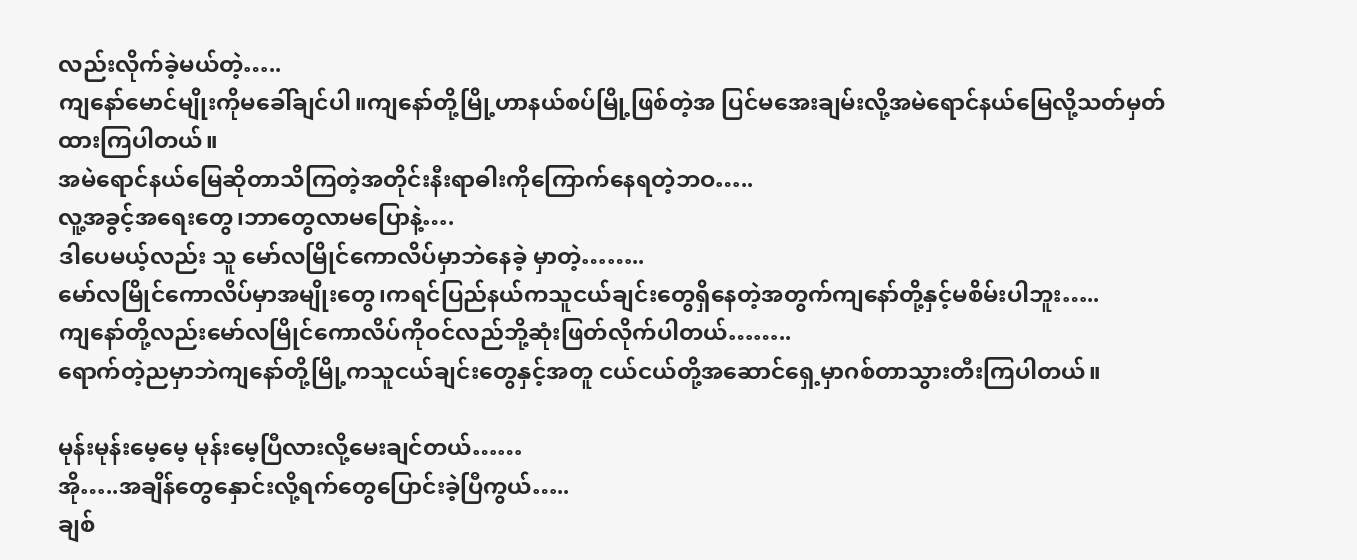လည်းလိုက်ခဲ့မယ်တဲ့…..
ကျနော်မောင်မျိုးကိုမခေါ်ချင်ပါ။ကျနော်တို့မြို့ဟာနယ်စပ်မြို့ဖြစ်တဲ့အ ပြင်မအေးချမ်းလို့အမဲရောင်နယ်မြေလို့သတ်မှတ်ထားကြပါတယ်။
အမဲရောင်နယ်မြေဆိုတာသိကြတဲ့အတိုင်းနီးရာဓါးကိုကြောက်နေရတဲ့ဘဝ…..
လူ့အခွင့်အရေးတွေ၊ဘာတွေလာမပြောနဲ့….
ဒါပေမယ့်လည်း သူ မော်လမြိုင်ကောလိပ်မှာဘဲနေခဲ့ မှာတဲ့……..
မော်လမြိုင်ကောလိပ်မှာအမျိုးတွေ၊ကရင်ပြည်နယ်ကသူငယ်ချင်းတွေရှိနေတဲ့အတွက်ကျနော်တို့နှင့်မစိမ်းပါဘူး…..
ကျနော်တို့လည်းမော်လမြိုင်ကောလိပ်ကိုဝင်လည်ဘို့ဆုံးဖြတ်လိုက်ပါတယ်……..
ရောက်တဲ့ညမှာဘဲကျနော်တို့မြို့ကသူငယ်ချင်းတွေနှင့်အတူ ငယ်ငယ်တို့အဆောင်ရှေ့မှာဂစ်တာသွားတီးကြပါတယ်။

မုန်းမုန်းမေ့မေ့ မုန်းမေ့ပြီလားလို့မေးချင်တယ်……
အို…..အချိန်တွေနှောင်းလို့ရက်တွေပြောင်းခဲ့ပြီကွယ်…..
ချစ်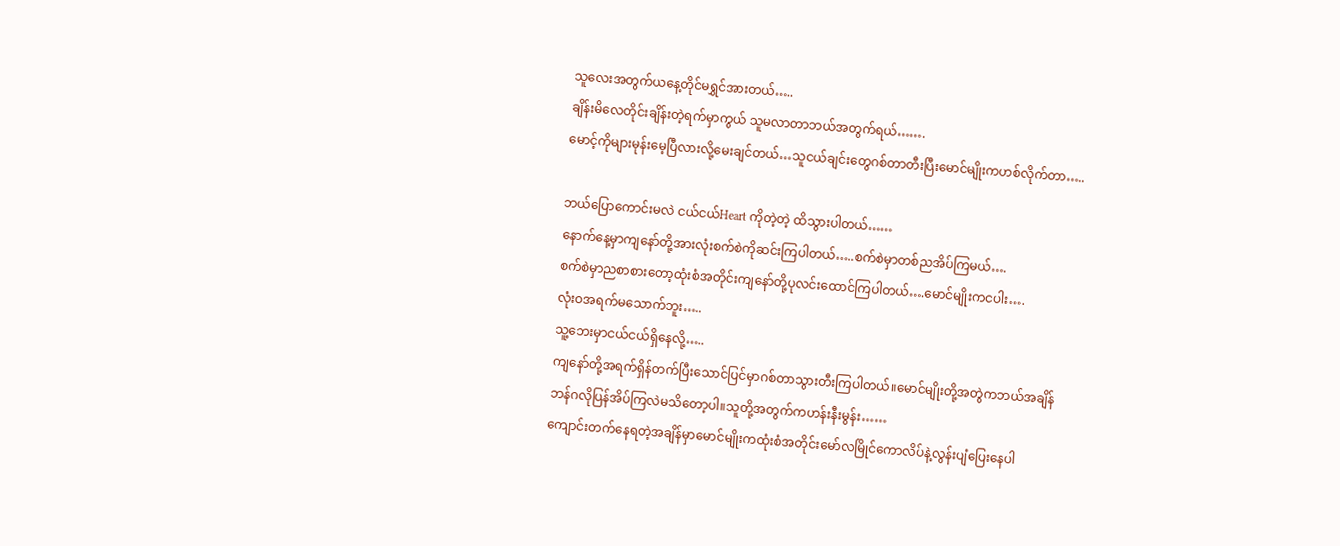သူလေးအတွက်ယနေ့တိုင်မရွှင်အားတယ်…..
ချိန်းမိလေတိုင်းချိန်းတဲ့ရက်မှာကွယ် သူမလာတာဘယ်အတွက်ရယ်…….
မောင့်ကိုများမုန်းမေ့ပြီလားလို့မေးချင်တယ်…သူငယ်ချင်းတွေဂစ်တာတီးပြီးမောင်မျိုးကဟစ်လိုက်တာ…..

ဘယ်ပြောကောင်းမလဲ ငယ်ငယ်Heart ကိုတဲ့တဲ့ ထိသွားပါတယ်……
နောက်နေ့မှာကျနော်တို့အားလုံးစက်စဲကိုဆင်းကြပါတယ်…..စက်စဲမှာတစ်ညအိပ်ကြမယ်….
စက်စဲမှာညစာစားတော့ထုံးစံအတိုင်းကျနော်တို့ပုလင်းထောင်ကြပါတယ်….မောင်မျိုးကငပါး….
လုံးဝအရက်မသောက်ဘူး…..
သူ့ဘေးမှာငယ်ငယ်ရှိနေလို့…..
ကျနော်တို့အရက်ရှိန်တက်ပြီးသောင်ပြင်မှာဂစ်တာသွားတီးကြပါတယ်။မောင်မျိုးတို့အတွဲကဘယ်အချိန်
ဘန်ဂလိုပြန်အိပ်ကြလဲမသိတော့ပါ။သူတို့အတွက်ကဟန်းနီးမွန်း……
ကျောင်းတက်နေရတဲ့အချိန်မှာမောင်မျိုးကထုံးစံအတိုင်းမော်လမြိုင်ကောလိပ်နဲ့လွန်းပျံပြေးနေပါ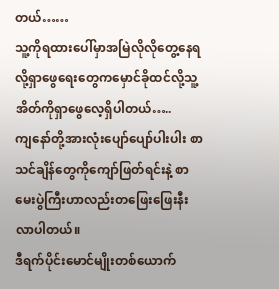တယ်……
သူ့ကိုရထားပေါ်မှာအမြဲလိုလိုတွေ့နေရလို့ရှာဖွေရေးတွေကမှောင်ခိုထင်လို့သူ့အိတ်ကိုရှာဖွေလေ့ရှိပါတယ်…..
ကျနော်တို့အားလုံးပျော်ပျော်ပါးပါး စာသင်ချိန်တွေကိုကျော်ဖြတ်ရင်းနဲ့ စာမေးပွဲကြီးဟာလည်းတဖြေးဖြေးနီးလာပါတယ်။
ဒီရက်ပိုင်းမောင်မျိုးတစ်ယောက်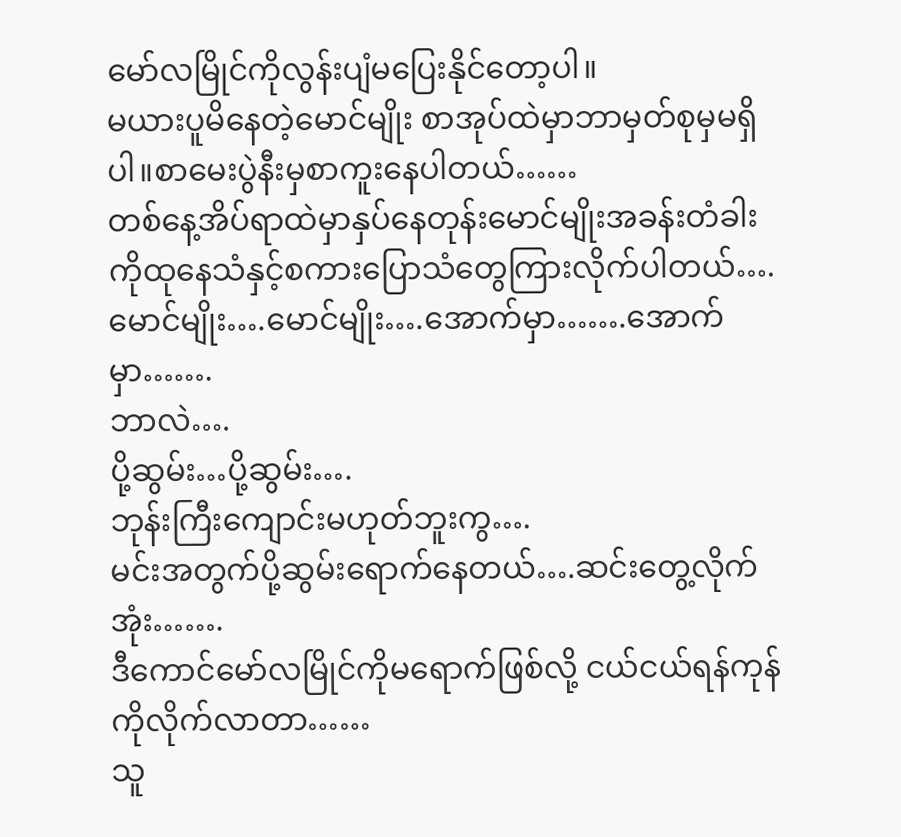မော်လမြိုင်ကိုလွန်းပျံမပြေးနိုင်တော့ပါ။
မယားပူမိနေတဲ့မောင်မျိုး စာအုပ်ထဲမှာဘာမှတ်စုမှမရှိပါ။စာမေးပွဲနီးမှစာကူးနေပါတယ်……
တစ်နေ့အိပ်ရာထဲမှာနှပ်နေတုန်းမောင်မျိုးအခန်းတံခါးကိုထုနေသံနှင့်စကားပြောသံတွေကြားလိုက်ပါတယ်….
မောင်မျိုး….မောင်မျိုး….အောက်မှာ…….အောက်မှာ…….
ဘာလဲ….
ပို့ဆွမ်း…ပို့ဆွမ်း….
ဘုန်းကြီးကျောင်းမဟုတ်ဘူးကွ….
မင်းအတွက်ပို့ဆွမ်းရောက်နေတယ်….ဆင်းတွေ့လိုက်အုံး…….
ဒီကောင်မော်လမြိုင်ကိုမရောက်ဖြစ်လို့ ငယ်ငယ်ရန်ကုန်ကိုလိုက်လာတာ……
သူ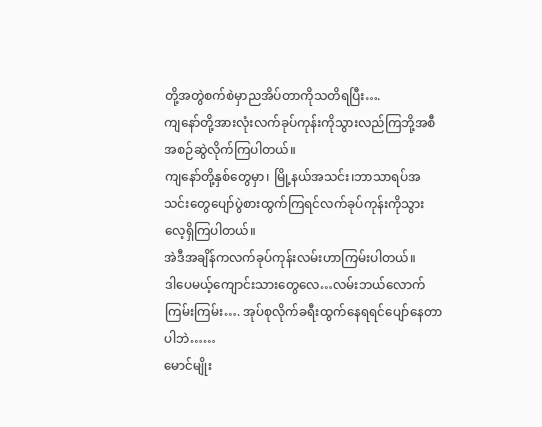တို့အတွဲစက်စဲမှာညအိပ်တာကိုသတိရပြီး….
ကျနော်တို့အားလုံးလက်ခုပ်ကုန်းကိုသွားလည်ကြဘို့အစီအစဉ်ဆွဲလိုက်ကြပါတယ်။
ကျနော်တို့နှစ်တွေမှာ၊ မြို့နယ်အသင်း၊ဘာသာရပ်အသင်းတွေပျော်ပွဲစားထွက်ကြရင်လက်ခုပ်ကုန်းကိုသွားလေ့ရှိကြပါတယ်။
အဲဒီအချိန်ကလက်ခုပ်ကုန်းလမ်းဟာကြမ်းပါတယ်။
ဒါပေမယ့်ကျောင်းသားတွေလေ…လမ်းဘယ်လောက်ကြမ်းကြမ်း…. အုပ်စုလိုက်ခရီးထွက်နေရရင်ပျော်နေတာပါဘဲ……
မောင်မျိုး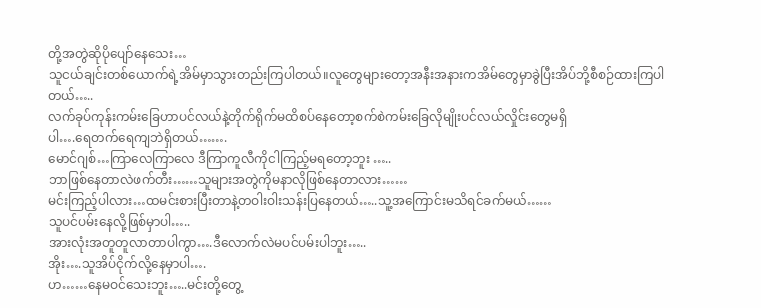တို့အတွဲဆိုပိုပျော်နေသေး…
သူငယ်ချင်းတစ်ယောက်ရဲ့အိမ်မှာသွားတည်းကြပါတယ်။လူတွေများတော့အနီးအနားကအိမ်တွေမှာခွဲပြီးအိပ်ဘို့စီစဉ်ထားကြပါတယ်…..
လက်ခုပ်ကုန်းကမ်းခြေဟာပင်လယ်နဲ့တိုက်ရိုက်မထိစပ်နေတော့စက်စဲကမ်းခြေလိုမျိုးပင်လယ်လှိုင်းတွေမရှိ
ပါ….ရေတက်ရေကျဘဲရှိတယ်…….
မောင်ဂျစ်…ကြာလေကြာလေ ဒီကြာကူလီကိုငါကြည့်မရတော့ဘူး …..
ဘာဖြစ်နေတာလဲဖက်တီး……သူများအတွဲကိုမနာလိုဖြစ်နေတာလား……
မင်းကြည့်ပါလား…ထမင်းစားပြီးတာနဲ့တဝါးဝါးသန်းပြနေတယ်…..သူ့အကြောင်းမသိရင်ခက်မယ်……
သူပင်ပမ်းနေလို့ဖြစ်မှာပါ…..
အားလုံးအတူတူလာတာပါကွာ….ဒီလောက်လဲမပင်ပမ်းပါဘူး…..
အိုး….သူအိပ်ငိုက်လို့နေမှာပါ….
ဟ……နေမဝင်သေးဘူး…..မင်းတို့တွေ့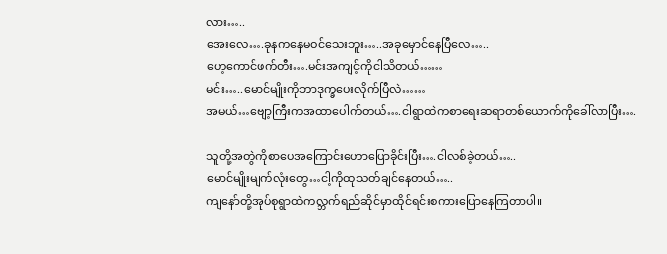လား…..
အေးလေ….ခုနကနေမဝင်သေးဘူး…..အခုမှောင်နေပြီလေ…..
ဟေ့ကောင်ဖက်တီး….မင်းအကျင့်ကိုငါသိတယ်……
မင်း…..မောင်မျိုးကိုဘာဒုက္ခပေးလိုက်ပြီလဲ……
အမယ်…ဗျော့ကြီးကအထာပေါက်တယ်….ငါရွာထဲကစာရေးဆရာတစ်ယောက်ကိုခေါ်လာပြီး….

သူတို့အတွဲကိုစာပေအကြောင်းဟောပြောခိုင်းပြီး….ငါလစ်ခဲ့တယ်…..
မောင်မျိုးမျက်လုံးတွေ…ငါ့ကိုထုသတ်ချင်နေတယ်…..
ကျနော်တို့အုပ်စုရွာထဲကလ္ဘက်ရည်ဆိုင်မှာထိုင်ရင်းစကားပြောနေကြတာပါ။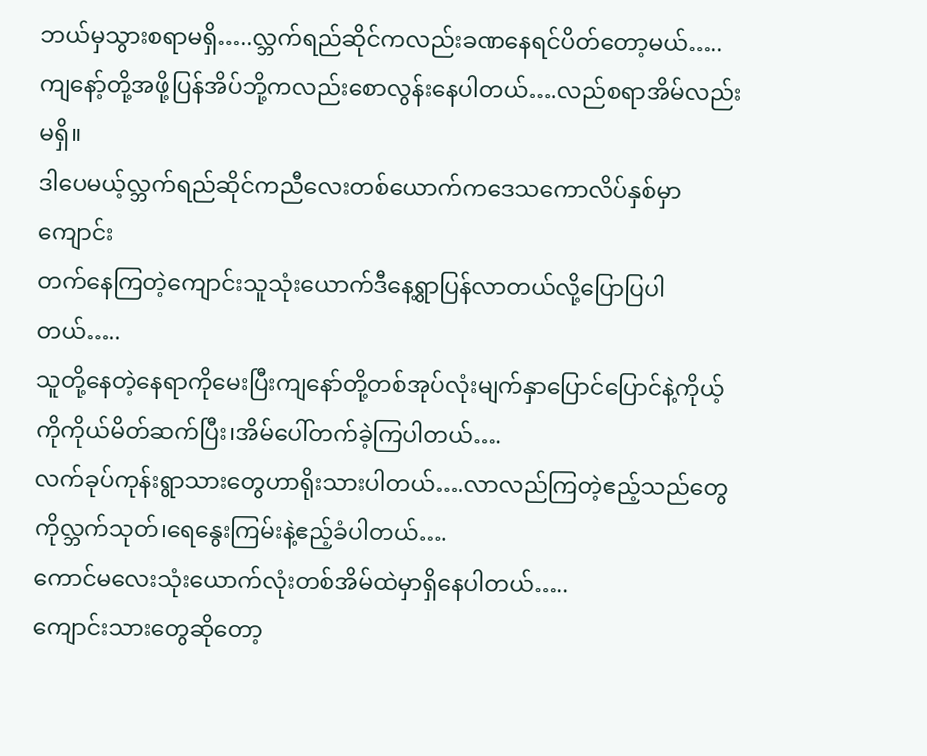ဘယ်မှသွားစရာမရှိ…..လ္ဘက်ရည်ဆိုင်ကလည်းခဏနေရင်ပိတ်တော့မယ်…..
ကျနော့်တို့အဖို့ပြန်အိပ်ဘို့ကလည်းစောလွန်းနေပါတယ်….လည်စရာအိမ်လည်းမရှိ။
ဒါပေမယ့်လ္ဘက်ရည်ဆိုင်ကညီလေးတစ်ယောက်ကဒေသကောလိပ်နှစ်မှာကျောင်း
တက်နေကြတဲ့ကျောင်းသူသုံးယောက်ဒီနေ့ရွာပြန်လာတယ်လို့ပြောပြပါတယ်…..
သူတို့နေတဲ့နေရာကိုမေးပြီးကျနော်တို့တစ်အုပ်လုံးမျက်နှာပြောင်ပြောင်နဲ့ကိုယ့်ကိုကိုယ်မိတ်ဆက်ပြီး၊အိမ်ပေါ်တက်ခဲ့ကြပါတယ်….
လက်ခုပ်ကုန်းရွာသားတွေဟာရိုးသားပါတယ်….လာလည်ကြတဲ့ဧည့်သည်တွေကိုလ္ဘက်သုတ်၊ရေနွေးကြမ်းနဲ့ဧည့်ခံပါတယ်….
ကောင်မလေးသုံးယောက်လုံးတစ်အိမ်ထဲမှာရှိနေပါတယ်…..
ကျောင်းသားတွေဆိုတော့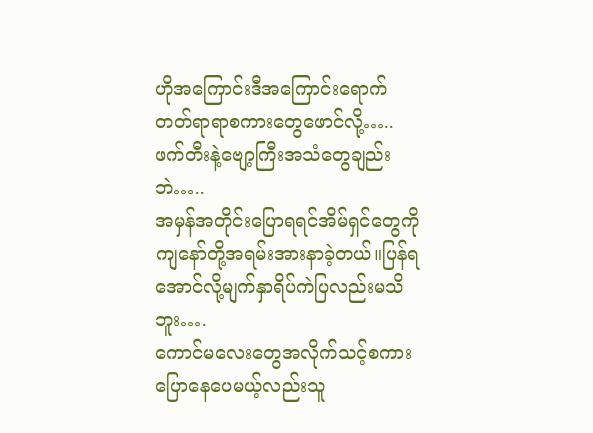ဟိုအကြောင်းဒီအကြောင်းရောက်တတ်ရာရာစကားတွေဖောင်လို့…..
ဖက်တီးနဲ့ဗျော့ကြီးအသံတွေချည်းဘဲ…..
အမှန်အတိုင်းပြောရရင်အိမ်ရှင်တွေကိုကျနော်တို့အရမ်းအားနာခဲ့တယ်။ပြန်ရအောင်လို့မျက်နှာရိပ်ကဲပြလည်းမသိဘူး….
ကောင်မလေးတွေအလိုက်သင့်စကားပြောနေပေမယ့်လည်းသူ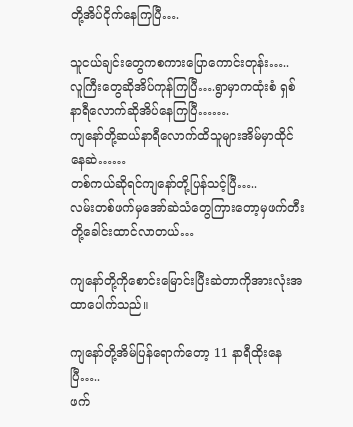တို့အိပ်ငိုက်နေကြပြီ….

သူငယ်ချင်းတွေကစကားပြောကောင်းတုန်း…..
လူကြီးတွေဆိုအိပ်ကုန်ကြပြီ….ရွာမှာကထုံးစံ ရှစ်နာရီလောက်ဆိုအိပ်နေကြပြီ…….
ကျနော်တို့ဆယ်နာရီလောက်ထိသူများအိမ်မှာထိုင်နေဆဲ……
တစ်ကယ်ဆိုရင်ကျနော်တို့ပြန်သင့်ပြီ…..
လမ်းတစ်ဖက်မှအော်ဆဲသံတွေကြားတော့မှဖက်တီးတို့ခေါင်းထာင်လာတယ်…

ကျနော်တို့ကိုစောင်းမြောင်းပြီးဆဲတာကိုအားလုံးအထာပေါက်သည်။

ကျနော်တို့အိမ်ပြန်ရောက်တော့ 11 နာရီထိုးနေပြီ…..
ဖက်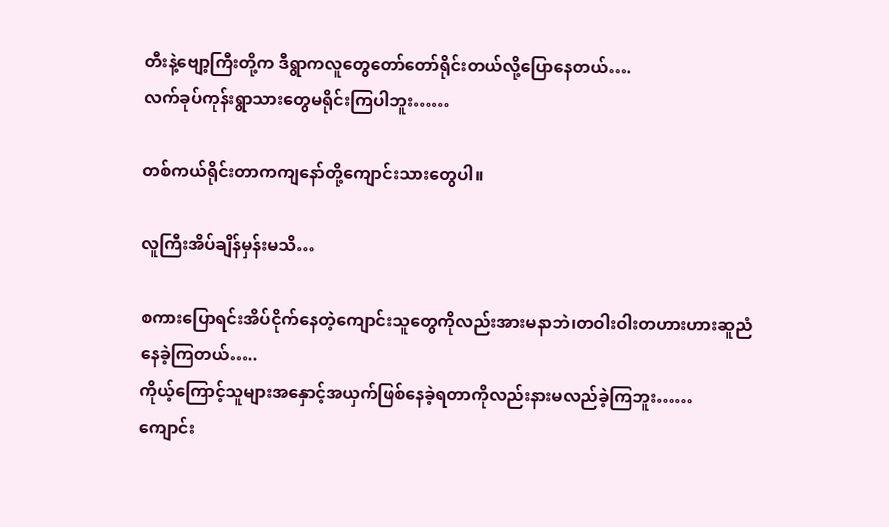တီးနဲ့ဗျော့ကြီးတို့က ဒီရွာကလူတွေတော်တော်ရိုင်းတယ်လို့ပြောနေတယ်….
လက်ခုပ်ကုန်းရွာသားတွေမရိုင်းကြပါဘူး……

တစ်ကယ်ရိုင်းတာကကျနော်တို့ကျောင်းသားတွေပါ။

လူကြီးအိပ်ချိန်မှန်းမသိ…

စကားပြောရင်းအိပ်ငိုက်နေတဲ့ကျောင်းသူတွေကိုလည်းအားမနာဘဲ၊တဝါးဝါးတဟားဟားဆူညံနေခဲ့ကြတယ်…..
ကိုယ့်ကြောင့်သူများအနှောင့်အယှက်ဖြစ်နေခဲ့ရတာကိုလည်းနားမလည်ခဲ့ကြဘူး……
ကျောင်း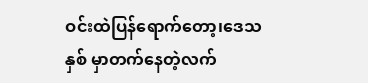ဝင်းထဲပြန်ရောက်တော့၊ဒေသနှစ် မှာတက်နေတဲ့လက်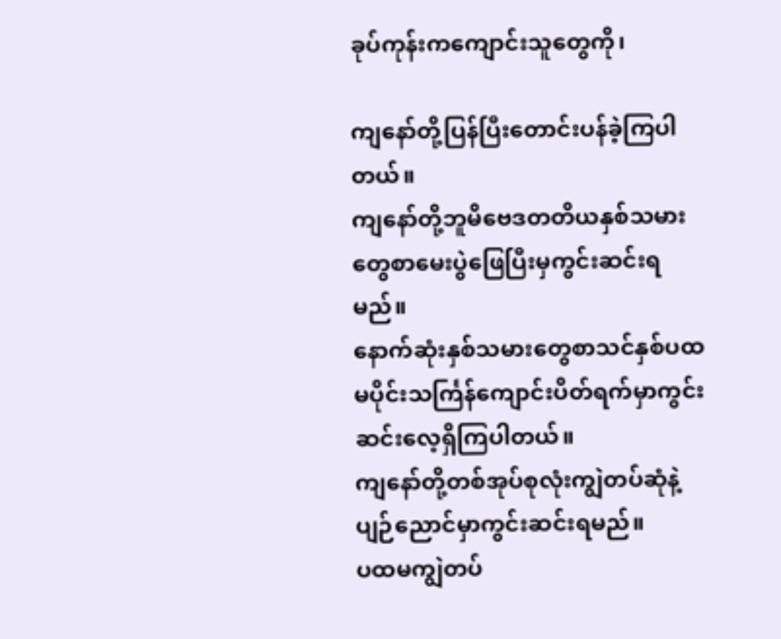ခုပ်ကုန်းကကျောင်းသူတွေကို၊

ကျနော်တို့ပြန်ပြီးတောင်းပန်ခဲ့ကြပါတယ်။
ကျနော်တို့ဘူမိဗေဒတတိယနှစ်သမားတွေစာမေးပွဲဖြေပြီးမှကွင်းဆင်းရမည်။
နောက်ဆုံးနှစ်သမားတွေစာသင်နှစ်ပထမပိုင်းသင်္ကြန်ကျောင်းပိတ်ရက်မှာကွင်းဆင်းလေ့ရှိကြပါတယ်။
ကျနော်တို့တစ်အုပ်စုလုံးကျွဲတပ်ဆုံနဲ့ပျဉ်ညောင်မှာကွင်းဆင်းရမည်။
ပထမကျွဲတပ်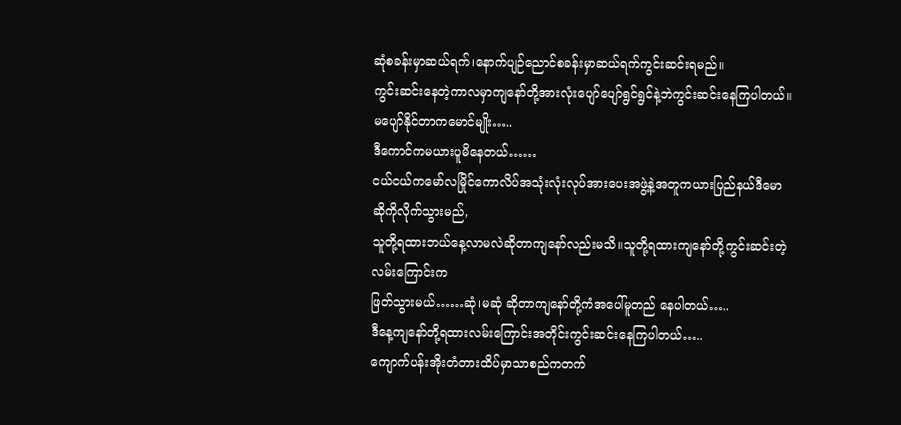ဆုံစခန်းမှာဆယ်ရက်၊နောက်ပျဉ်ညောင်စခန်းမှာဆယ်ရက်ကွင်းဆင်းရမည်။
ကွင်းဆင်းနေတဲ့ကာလမှာကျနော်တို့အားလုံးပျော်ပျော်ရွင်ရွင်နဲ့ဘဲကွင်းဆင်းနေကြပါတယ်။မပျော်နိုင်တာကမောင်မျိုး…..
ဒီကောင်ကမယားပူမိနေတယ်……
ငယ်ငယ်ကမော်လမြိုင်ကောလိပ်အသုံးလုံးလုပ်အားပေးအဖွဲ့နဲ့အတူကယားပြည်နယ်ဒီမောဆိုကိုလိုက်သွားမည်,
သူတို့ရထားဘယ်နေ့လာမလဲဆိုတာကျနော်လည်းမသိ။သူတို့ရထားကျနော်တို့ကွင်းဆင်းတဲ့လမ်းကြောင်းက
ဖြတ်သွားမယ်……ဆုံ၊မဆုံ ဆိုတာကျနော်တို့ကံအပေါ်မူတည် နေပါတယ်…..
ဒီနေ့ကျနော်တို့ရထားလမ်းကြောင်းအတိုင်းကွင်းဆင်းနေကြပါတယ်…..
ကျောက်ပန်းအိုးတံတားထိပ်မှာသာစည်ကတက်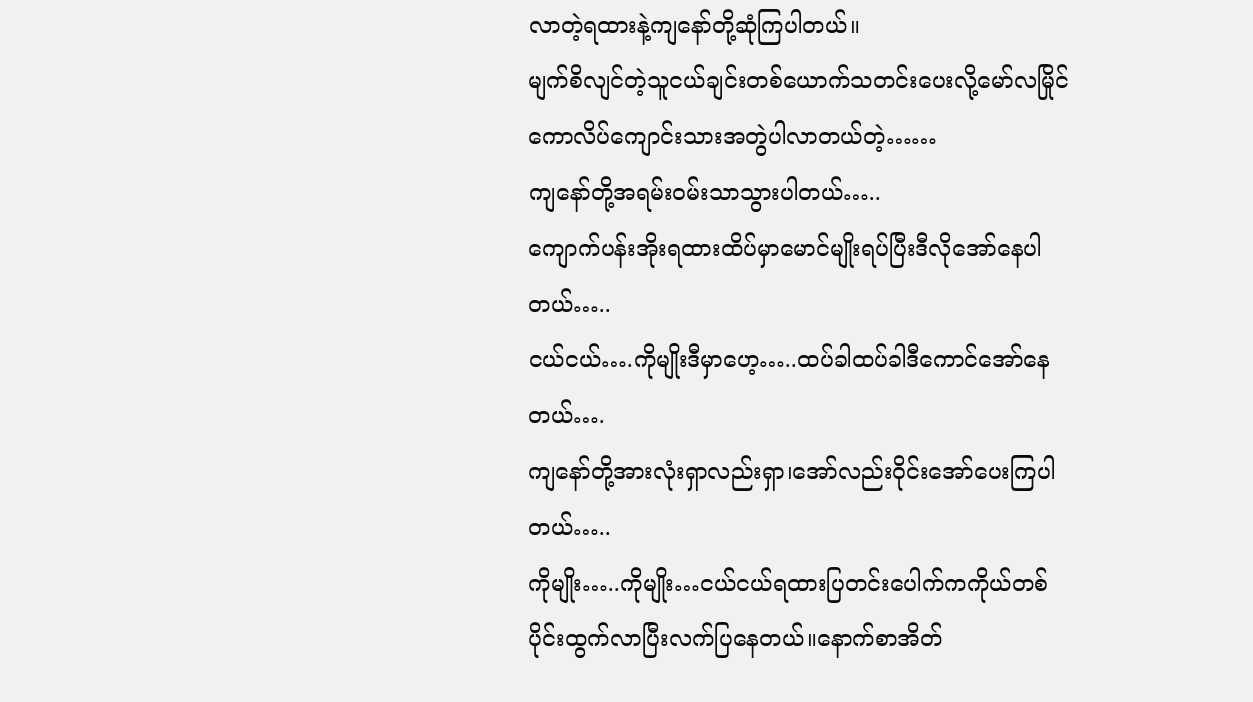လာတဲ့ရထားနဲ့ကျနော်တို့ဆုံကြပါတယ်။
မျက်စိလျင်တဲ့သူငယ်ချင်းတစ်ယောက်သတင်းပေးလို့မော်လမြိုင်ကောလိပ်ကျောင်းသားအတွဲပါလာတယ်တဲ့……
ကျနော်တို့အရမ်းဝမ်းသာသွားပါတယ်…..
ကျောက်ပန်းအိုးရထားထိပ်မှာမောင်မျိုးရပ်ပြီးဒီလိုအော်နေပါတယ်…..
ငယ်ငယ်….ကိုမျိုးဒီမှာဟေ့…..ထပ်ခါထပ်ခါဒီကောင်အော်နေတယ်….
ကျနော်တို့အားလုံးရှာလည်းရှာ၊အော်လည်းဝိုင်းအော်ပေးကြပါတယ်…..
ကိုမျိုး…..ကိုမျိုး…ငယ်ငယ်ရထားပြတင်းပေါက်ကကိုယ်တစ်ပိုင်းထွက်လာပြီးလက်ပြနေတယ်။နောက်စာအိတ်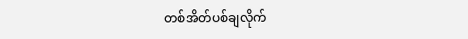တစ်အိတ်ပစ်ချလိုက်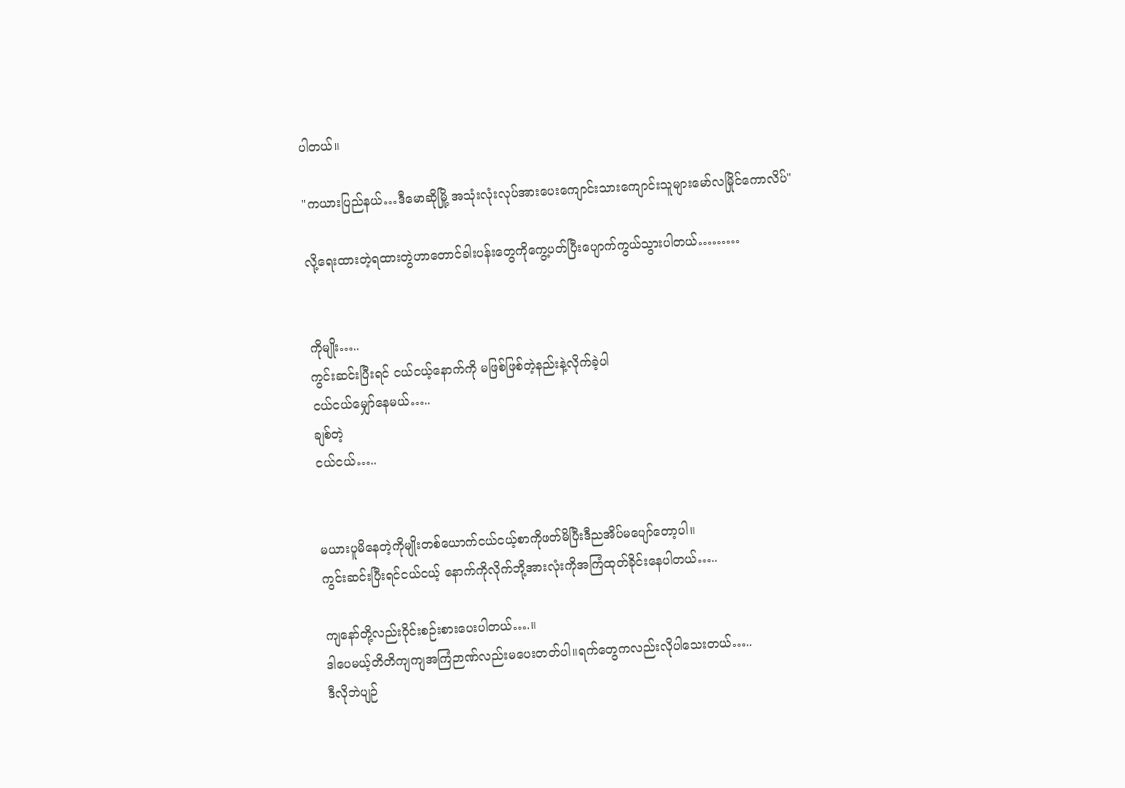ပါတယ်။

"ကယားပြည်နယ်…ဒီမောဆိုမြို့ အသုံးလုံးလုပ်အားပေးကျောင်းသားကျောင်းသူများမော်လမြိုင်ကောလိပ်"

လို့ရေးထားတဲ့ရထားတွဲဟာတောင်ခါးပန်းတွေကိုကွေ့ပတ်ပြီးပျောက်ကွယ်သွားပါတယ်………


ကိုမျိုး…..
ကွင်းဆင်းပြီးရင် ငယ်ငယ့်နောက်ကို မဖြစ်ဖြစ်တဲ့နည်းနဲ့လိုက်ခဲ့ပါ
ငယ်ငယ်မျှော်နေမယ်…..
ချစ်တဲ့
ငယ်ငယ်…..


မယားပူမိနေတဲ့ကိုမျိုးတစ်ယောက်ငယ်ငယ့်စာကိုဖတ်မိပြီးဒီညအိပ်မပျော်တော့ပါ။
ကွင်းဆင်းပြီးရင်ငယ်ငယ့် နောက်ကိုလိုက်ဘို့အားလုံးကိုအကြံထုတ်ခိုင်းနေပါတယ်…..

ကျနော်တို့လည်းဝိုင်းစဉ်းစားပေးပါတယ်….။
ဒါပေမယ့်တိတိကျကျအကြံဉာဏ်လည်းမပေးတတ်ပါ။ရက်တွေကလည်းလိုပါသေးတယ်…..
ဒီလိုဘဲပျဉ်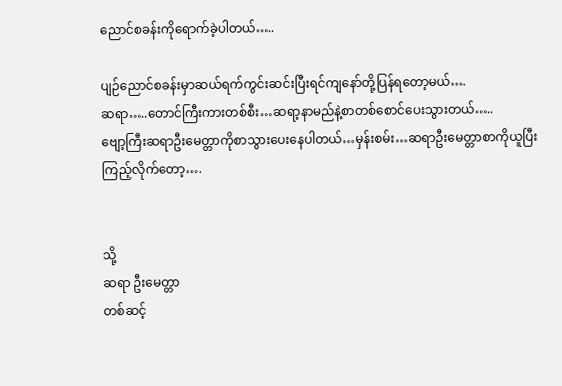ညောင်စခန်းကိုရောက်ခဲ့ပါတယ်…..

ပျဉ်ညောင်စခန်းမှာဆယ်ရက်ကွင်းဆင်းပြီးရင်ကျနော်တို့ပြန်ရတော့မယ်….
ဆရာ…..တောင်ကြီးကားတစ်စီး…ဆရာ့နာမည်နဲ့စာတစ်စောင်ပေးသွားတယ်…..
ဗျော့ကြီးဆရာဦးမေတ္တာကိုစာသွားပေးနေပါတယ်…မှန်းစမ်း…ဆရာဦးမေတ္တာစာကိုယူပြီးကြည့်လိုက်တော့….


သို့
ဆရာ ဦးမေတ္တာ
တစ်ဆင့်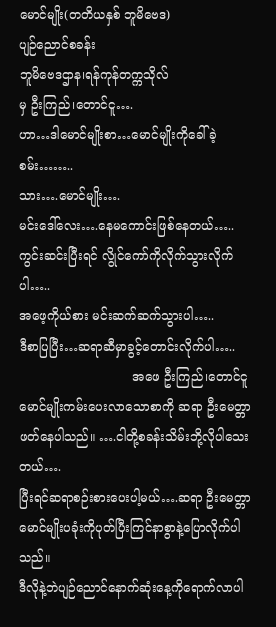မောင်မျိုး(တတိယနှစ် ဘူမိဗေဒ)
ပျဉ်ညောင်စခန်း
ဘူမိဗေဒဌာန၊ရန်ကုန်တက္ကသိုလ်
မှ ဦးကြည်၊တောင်ငူ….
ဟာ…ဒါမောင်မျိုးစာ…မောင်မျိုးကိုခေါ်ခဲ့စမ်း……..
သား….မောင်မျိုး….
မင်းဒေါ်လေး….နေမကောင်းဖြစ်နေတယ်…..
ကွင်းဆင်းပြီးရင် လွိုင်ကော်ကိုလိုက်သွားလိုက်ပါ…..
အဖေ့ကိုယ်စား မင်းဆက်ဆက်သွားပါ…..
ဒီစာပြပြီး…ဆရာဆီမှာခွင့်တောင်းလိုက်ပါ…..
                             အဖေ ဦးကြည်၊တောင်ငူ
မောင်မျိုးကမ်းပေးလာသောစာကို ဆရာ ဦးမေတ္တာဖတ်နေပါသည်။ ….ငါတို့စခန်းသိမ်းဘို့လိုပါသေးတယ်….
ပြီးရင်ဆရာစဉ်းစားပေးပါ့မယ်….ဆရာ ဦးမေတ္တာမောင်မျိုးပခုံးကိုပုတ်ပြီးကြင်နာစွာနဲ့ပြောလိုက်ပါသည်။
ဒီလိုနဲ့ဘဲပျဉ်ညောင်နောက်ဆုံးနေ့ကိုရောက်လာပါ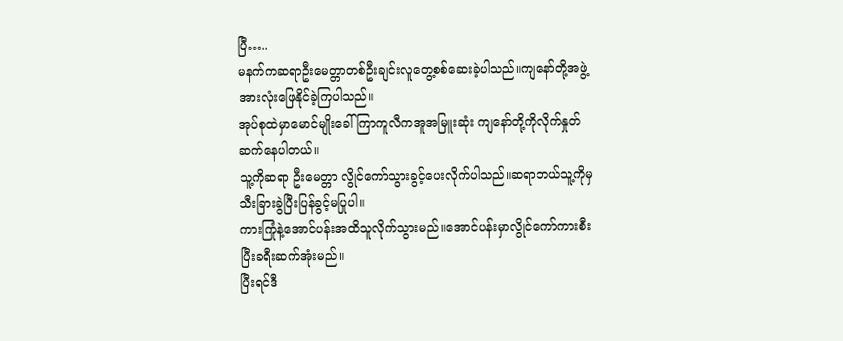ပြီ…..
မနက်ကဆရာဦးမေတ္တာတစ်ဦးချင်းလူတွေ့စစ်ဆေးခဲ့ပါသည်။ကျနော်တို့အဖွဲ့အားလုံးဖြေနိုင်ခဲ့ကြပါသည်။
အုပ်စုထဲမှာမောင်မျိုးခေါ် ကြာကူလီကအူအမြူးဆုံး ကျနော်တို့ကိုလိုက်နှုတ်ဆက်နေပါတယ်။
သူ့ကိုဆရာ ဦးမေတ္တာ လွိုင်ကော်သွားခွင့်ပေးလိုက်ပါသည်။ဆရာဘယ်သူ့ကိုမှသီးခြားခွဲပြီးပြန်ခွင့်မပြုပါ။
ကားကြုံနဲ့အောင်ပန်းအထိသူလိုက်သွားမည်။အောင်ပန်းမှာလွိုင်ကော်ကားစီးပြီးခရီးဆက်အုံးမည်။
ပြီးရင်ဒီ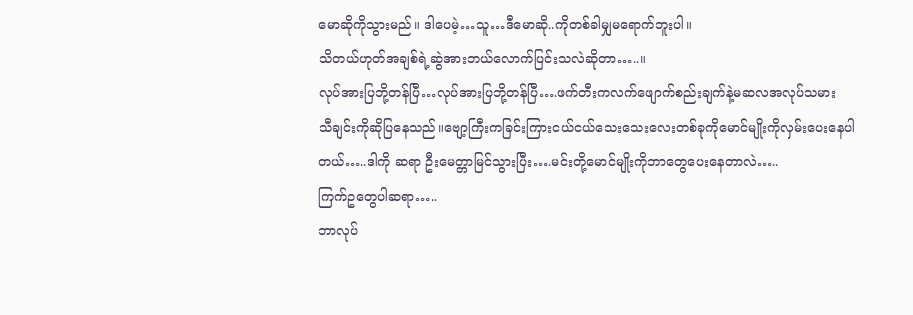မောဆိုကိုသွားမည်။ ဒါပေမဲ့…သူ…ဒီမောဆို..ကိုတစ်ခါမျှမရောက်ဘူးပါ။
သိတယ်ဟုတ်အချစ်ရဲ့ဆွဲအားဘယ်လောက်ပြင်းသလဲဆိုတာ…..။
လုပ်အားပြဘို့တန်ပြီ…လုပ်အားပြဘို့တန်ပြီ….ဖက်တီးကလက်ဖျောက်စည်းချက်နဲ့မဆလအလုပ်သမား
သီချင်းကိုဆိုပြနေသည်။ဗျော့ကြီးကခြင်းကြားငယ်ငယ်သေးသေးလေးတစ်ခုကိုမောင်မျိုးကိုလှမ်းပေးနေပါ
တယ်…..ဒါကို ဆရာ ဦးမေတ္တာမြင်သွားပြီး….မင်းတို့မောင်မျိုးကိုဘာတွေပေးနေတာလဲ…..
ကြက်ဥတွေပါဆရာ…..
ဘာလုပ်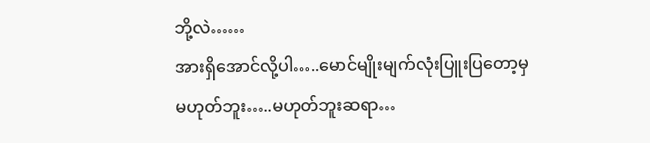ဘို့လဲ……
အားရှိအောင်လို့ပါ…..မောင်မျိုးမျက်လုံးပြူးပြတော့မှ
မဟုတ်ဘူး…..မဟုတ်ဘူးဆရာ…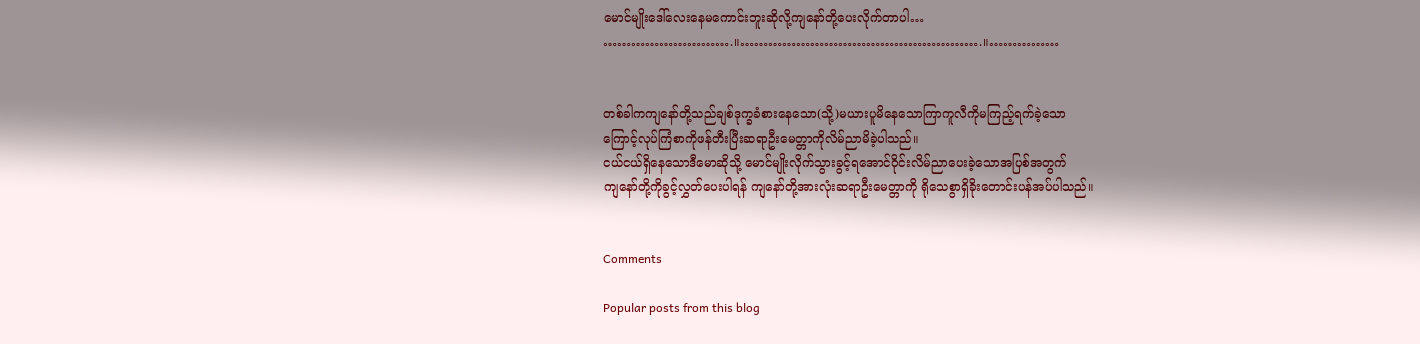မောင်မျိုးဒေါ်လေးနေမကောင်းဘူးဆိုလို့ကျနော်တို့ပေးလိုက်တာပါ…
……………………….။…………………………………………….။……………


တစ်ခါကကျနော်တို့သည်ချစ်ဒုက္ခခံစားနေသော(သို့)မယားပူမိနေသောကြာကူလီကိုမကြည့်ရက်ခဲ့သော
ကြောင့်လုပ်ကြံစာကိုဖန်တီးပြီးဆရာဦးမေတ္တာကိုလိမ်ညာမိခဲ့ပါသည်။
ငယ်ငယ်ရှိနေသောဒီမောဆိုသို့ မောင်မျိုးလိုက်သွားခွင့်ရအောင်ဝိုင်းလိမ်ညာပေးခဲ့သောအပြစ်အတွက်
ကျနော်တို့ကိုခွင့်လွှတ်ပေးပါရန် ကျနော်တို့အားလုံးဆရာဦးမေတ္တာကို ရိုသေစွာရှိခိုးတောင်းပန်အပ်ပါသည်။


Comments

Popular posts from this blog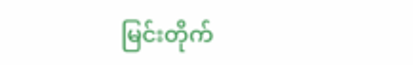မြင်းတိုက်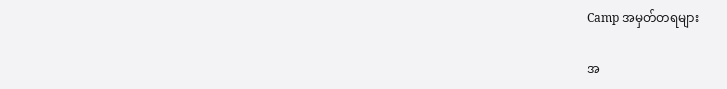Camp အမှတ်တရများ

အ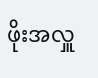ဖိုးအလှူ